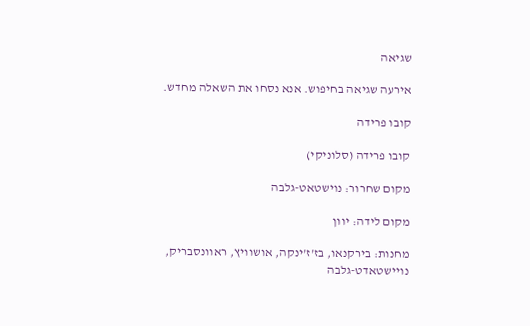שגיאה

אירעה שגיאה בחיפוש. אנא נסחו את השאלה מחדש.

קובו פרידה

קובו פרידה (סלוניקי)

מקום שחרור: נוישטאט-גלבה

מקום לידה: יוון

מחנות: בירקנאו, בז'ז'ינקה, אושוויץ, ראוונסבריק, נויישטאדט-גלבה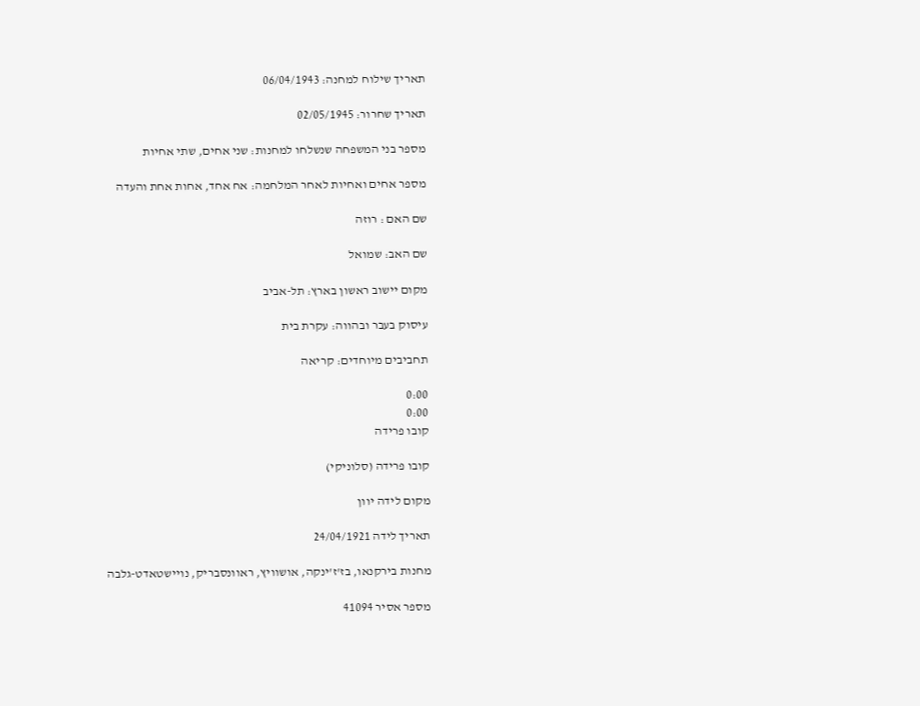תאריך שילוח למחנה: 06/04/1943

תאריך שחרור: 02/05/1945

מספר בני המשפחה שנשלחו למחנות: שני אחים, שתי אחיות

מספר אחים ואחיות לאחר המלחמה: אח אחד, אחות אחת והעדה

שם האם : רוזה

שם האב: שמואל

מקום יישוב ראשון בארץ: תל-אביב

עיסוק בעבר ובהווה: עקרת בית

תחביבים מיוחדים: קריאה

0:00
0:00
קובו פרידה

קובו פרידה (סלוניקי)

מקום לידה יוון

תאריך לידה 24/04/1921

מחנות בירקנאו, בז'ז'ינקה, אושוויץ, ראוונסבריק, נויישטאדט-גלבה

מספר אסיר 41094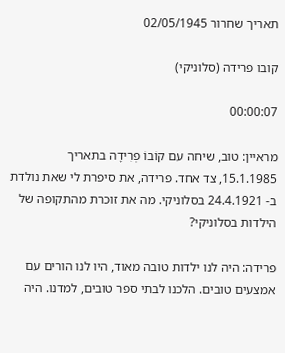תאריך שחרור 02/05/1945

קובו פרידה (סלוניקי)

00:00:07

מראיין: טוב, שיחה עם קוֹבוֹ פְרִידָה בתאריך 15.1.1985, צד אחד. פרידה, את סיפרת לי שאת נולדת ב- 24.4.1921 בסלוניקי. מה את זוכרת מהתקופה של הילדות בסלוניקי?

פרידה: היה לנו ילדות טובה מאוד, היו לנו הורים עם אמצעים טובים. הלכנו לבתי ספר טובים, למדנו. היה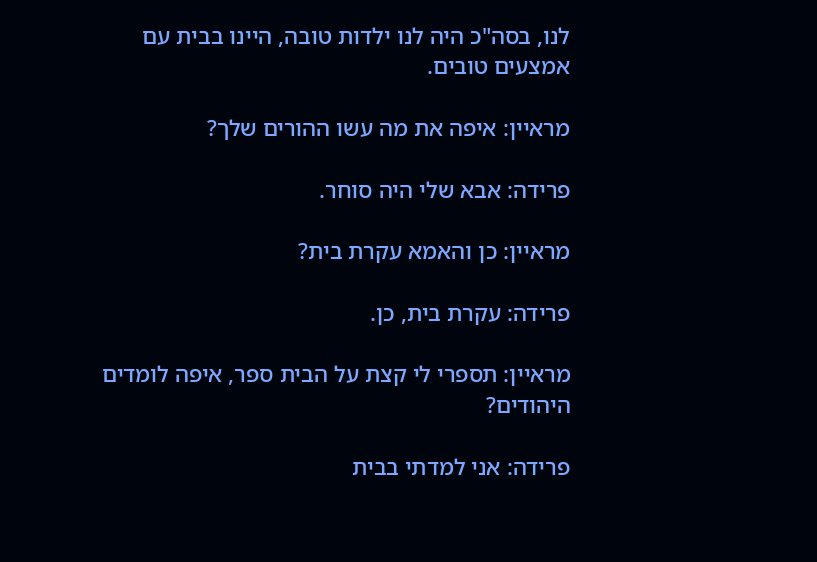לנו, בסה"כ היה לנו ילדות טובה, היינו בבית עם אמצעים טובים.

מראיין: איפה את מה עשו ההורים שלך?

פרידה: אבא שלי היה סוחר.

מראיין: כן והאמא עקרת בית?

פרידה: עקרת בית, כן.

מראיין: תספרי לי קצת על הבית ספר, איפה לומדים היהודים?

פרידה: אני למדתי בבית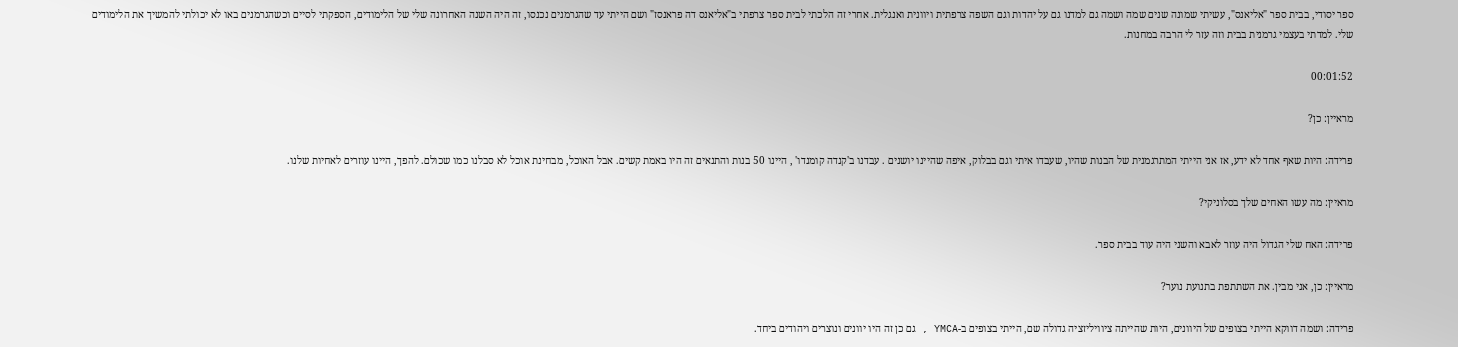ספר יסודי, בבית ספר "אליאנס", עשיתי שמונה שנים שמה ושמה גם למדנו גם על יהדות וגם השפה צרפתית ויוונית ואנגלית. אחרי זה הלכתי לבית ספר צרפתי ב"אליאנס דה פראנסז" ושם הייתי עד שהגרמנים נכנסו, זה היה השנה האחרונה שלי של הלימודים, הספקתי לסיים וכשהגרמנים באו לא יכולתי להמשיך את הלימודים שלי. למדתי בעצמי גרמנית בבית וזה עזר לי הרבה במחנות.

00:01:52

מראיין: כן?

פרידה: היות שאף אחד לא ידע, אז אני הייתי המתרגמנית של הבנות שהיו, שעבדו איתי וגם בבלוק, איפה שהיינו יושנים . עבדנו ב'קנדה קומנדו' , היינו 50 בנות והתנאים זה היו באמת קשים. אבל האוכל, מבחינת אוכל לא סבלנו כמו שכולם. להפך, היינו עוזרים לאחיות שלנו.

מראיין: מה עשו האחים שלך בסלוניקי?

פרידה: האח שלי הגדול היה עוזר לאבא והשני היה עוד בבית ספר.

מראיין: כן, אני מבין. את השתתפת בתנועת נוער?

פרידה: ושמה דווקא הייתי בצופים של היוונים, היות שהייתה ציוויליזציה גדולה שם, הייתי בצופים ב-YMCA , גם כן זה היו יוונים ונוצרים ויהודים ביחד.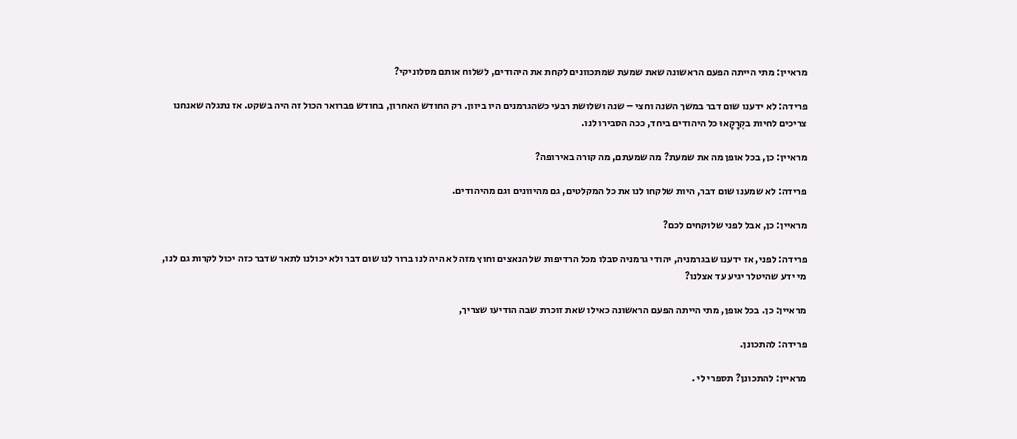מראיין: מתי הייתה הפעם הראשונה שאת שמעת שמתכוונים לקחת את היהודים, לשלוח אותם מסלוניקי?

פרידה: לא ידענו שום דבר במשך השנה וחצי – שנה ושלושת רבעי כשהגרמנים היו ביוון. רק החודש האחרון, בחודש פברואר הכול זה היה בשקט. אז נתגלה שאנחנו צריכים לחיות בקְרָקָאוּ כל היהודים ביחד, ככה הסבירו לנו.

מראיין: כן, בכל אופן מה את שמעת? מה שמעתם, מה קורה באירופה?

פרידה: לא שמענו שום דבר, היות שלקחו לנו את כל המקלטים, גם מהיוונים וגם מהיהודים.

מראיין: כן, אבל לפני שלוקחים לכם?

פרידה: לפני, אז ידענו שבגרמניה, יהודי גרמניה סבלו מכל הרדיפות של הנאצים וחוץ מזה לא היה לנו ברור לנו שום דבר ולא יכולנו לתאר שדבר כזה יכול לקרות גם לנו, מי ידע שהיטלר יגיע עד אצלנו?

מראיין: כן. בכל אופן, מתי הייתה הפעם הראשונה כאילו שאת זוכרת שבה הודיעו שצריך,

פרידה: להתכונן.

מראיין: להתכונן? תספרי לי .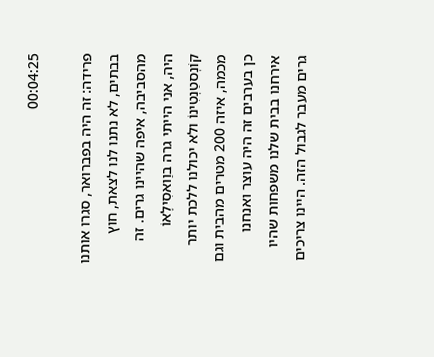00:04:25

פרידה: זה היה בפברואר, סגרו אותנו בבתים, לא נתנו לנו לצאת, חוץ מהסביבה, איפה שהיינו גרים. זה היה, אני הייתי גרה בוַואסִילֶאוֹ קוֹנְסטַנְטִינוֹ ולא יכולנו ללכת יותר מכמה, איזה 200 מטרים מהבית וגם כן בערבים זה היה עוצר ואנחנו אירחנו בבית שלנו משפחות שהיו גרים מעבר לגבול הזה. היינו צריכים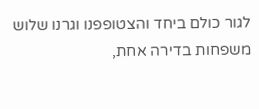לגור כולם ביחד והצטופפנו וגרנו שלוש משפחות בדירה אחת,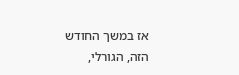אז במשך החודש הזה, הגורלי,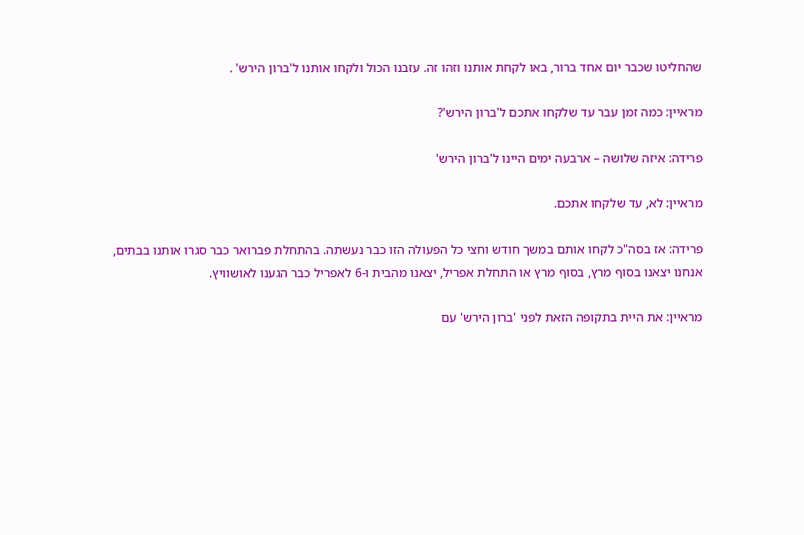שהחליטו שכבר יום אחד ברור, באו לקחת אותנו וזהו זה. עזבנו הכול ולקחו אותנו ל'ברון הירש' .

מראיין: כמה זמן עבר עד שלקחו אתכם ל'ברון הירש'?

פרידה: איזה שלושה – ארבעה ימים היינו ל'ברון הירש'

מראיין: לא, עד שלקחו אתכם.

פרידה: אז בסה"כ לקחו אותם במשך חודש וחצי כל הפעולה הזו כבר נעשתה. בהתחלת פברואר כבר סגרו אותנו בבתים, אנחנו יצאנו בסוף מרץ, בסוף מרץ או התחלת אפריל, יצאנו מהבית ו-6 לאפריל כבר הגענו לאושוויץ.

מראיין: את היית בתקופה הזאת לפני 'ברון הירש' עם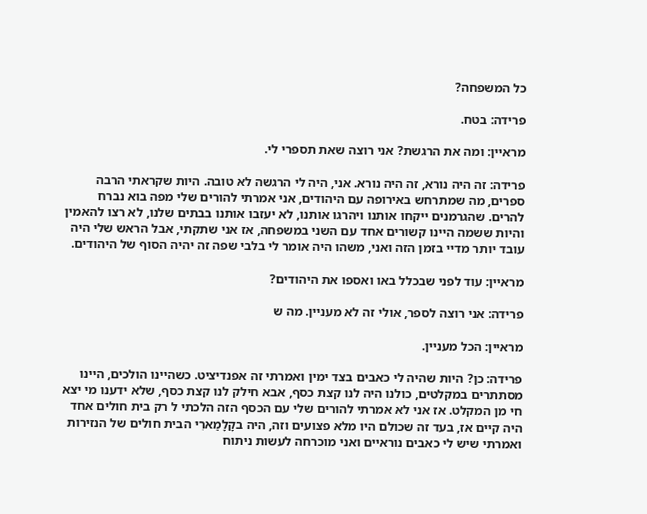כל המשפחה?

פרידה: בטח.

מראיין: ומה את הרגשת? אני רוצה שאת תספרי לי.

פרידה: זה היה נורא, זה היה נורא. אני, היה לי הרגשה לא טובה. היות שקראתי הרבה ספרים, מה שמתרחש באירופה עם היהודים, אני אמרתי להורים שלי מפה בוא נברח להרים. שהגרמנים ייקחו אותנו ויהרגו אותנו, לא יעזבו אותנו בבתים שלנו, לא רצו להאמין והיות ששמה היינו קשורים אחד עם השני במשפחה, אז אני שתקתי, אבל הראש שלי היה עובד יותר מדיי בזמן הזה ואני, משהו היה אומר לי בלבי שפה זה יהיה הסוף של היהודים.

מראיין: עוד לפני שבכלל באו ואספו את היהודים?

פרידה: אני רוצה לספר, אולי זה לא מעניין. מה ש

מראיין: הכל מעניין.

פרידה: כן? היות שהיה לי כאבים בצד ימין ואמרתי זה אפנדיציט. כשהיינו הולכים, היינו מסתתרים במקלטים, כולנו היה לנו קצת כסף, אבא חילק לנו קצת כסף, שלא ידענו מי יצא חי מן המקלט. אז אני לא אמרתי להורים שלי עם הכסף הזה הלכתי ל רק בית חולים אחד היה קיים אז, בעד זה שכולם היו מלא פצועים וזה, היה בקָלָמַארִי הבית חולים של הנזירות ואמרתי שיש לי כאבים נוראיים ואני מוכרחה לעשות ניתוח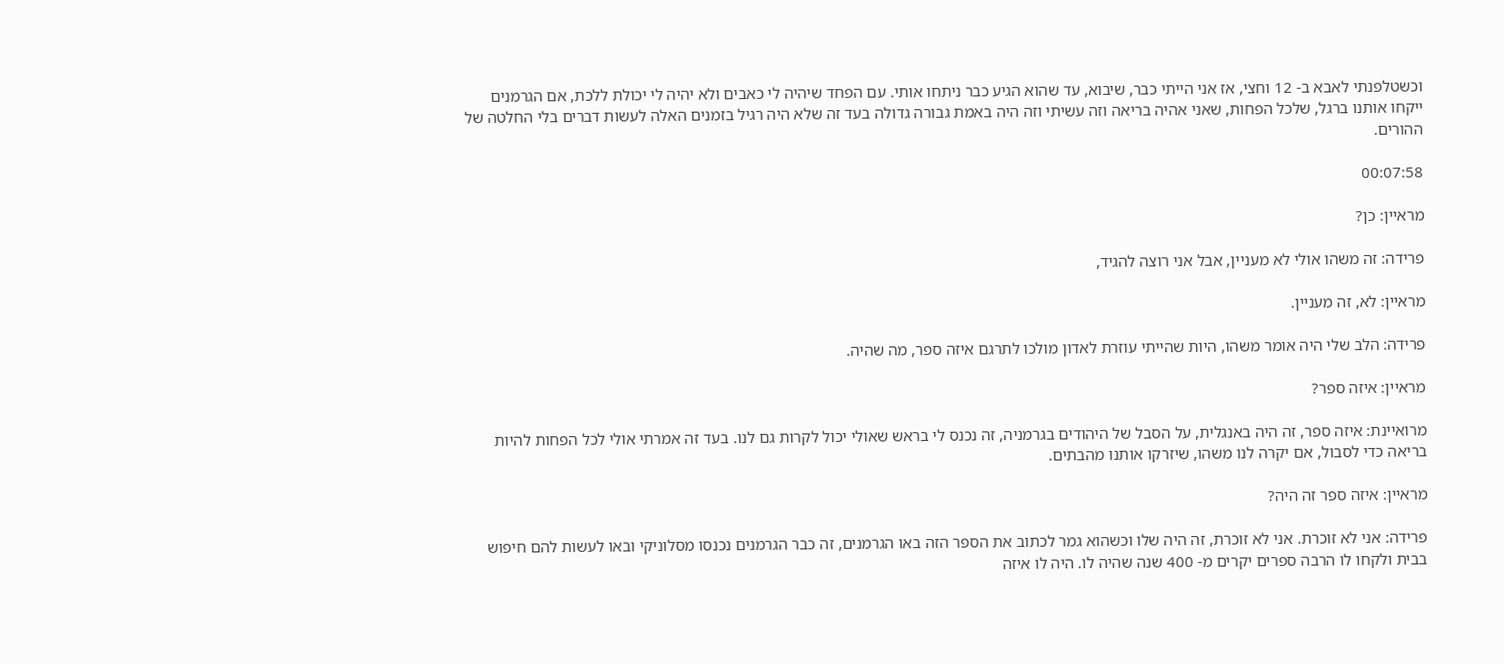וכשטלפנתי לאבא ב- 12 וחצי, אז אני הייתי כבר, שיבוא, עד שהוא הגיע כבר ניתחו אותי. עם הפחד שיהיה לי כאבים ולא יהיה לי יכולת ללכת, אם הגרמנים ייקחו אותנו ברגל, שלכל הפחות, שאני אהיה בריאה וזה עשיתי וזה היה באמת גבורה גדולה בעד זה שלא היה רגיל בזמנים האלה לעשות דברים בלי החלטה של ההורים.

00:07:58

מראיין: כן?

פרידה: זה משהו אולי לא מעניין, אבל אני רוצה להגיד,

מראיין: לא, זה מעניין.

פרידה: הלב שלי היה אומר משהו, היות שהייתי עוזרת לאדון מולכו לתרגם איזה ספר, מה שהיה.

מראיין: איזה ספר?

מרואיינת: איזה ספר, זה היה באנגלית, על הסבל של היהודים בגרמניה, זה נכנס לי בראש שאולי יכול לקרות גם לנו. בעד זה אמרתי אולי לכל הפחות להיות בריאה כדי לסבול, אם יקרה לנו משהו, שיזרקו אותנו מהבתים.

מראיין: איזה ספר זה היה?

פרידה: אני לא זוכרת. אני לא זוכרת, זה היה שלו וכשהוא גמר לכתוב את הספר הזה באו הגרמנים, זה כבר הגרמנים נכנסו מסלוניקי ובאו לעשות להם חיפוש בבית ולקחו לו הרבה ספרים יקרים מ- 400 שנה שהיה לו. היה לו איזה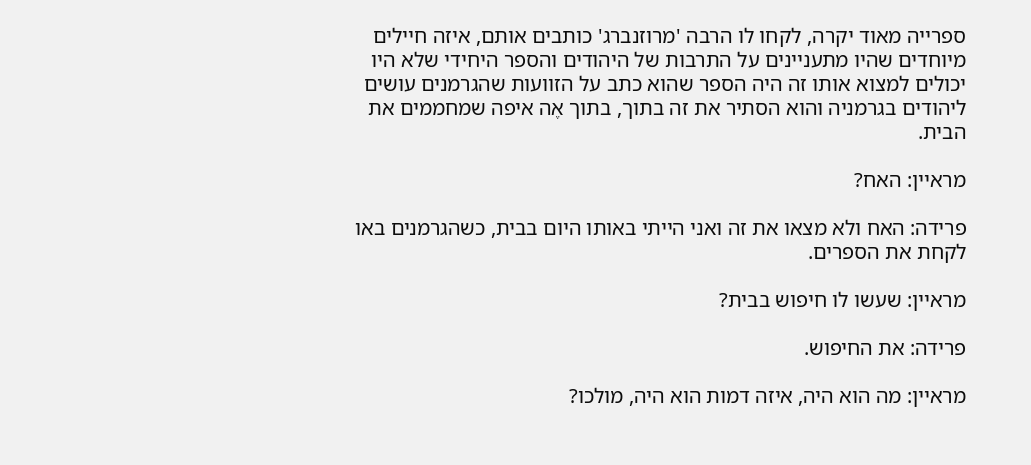ספרייה מאוד יקרה, לקחו לו הרבה 'מרוזנברג' כותבים אותם, איזה חיילים מיוחדים שהיו מתעניינים על התרבות של היהודים והספר היחידי שלא היו יכולים למצוא אותו זה היה הספר שהוא כתב על הזוועות שהגרמנים עושים ליהודים בגרמניה והוא הסתיר את זה בתוך, בתוך אֶה איפה שמחממים את הבית.

מראיין: האח?

פרידה: האח ולא מצאו את זה ואני הייתי באותו היום בבית, כשהגרמנים באו לקחת את הספרים.

מראיין: שעשו לו חיפוש בבית?

פרידה: את החיפוש.

מראיין: מה הוא היה, איזה דמות הוא היה, מולכו?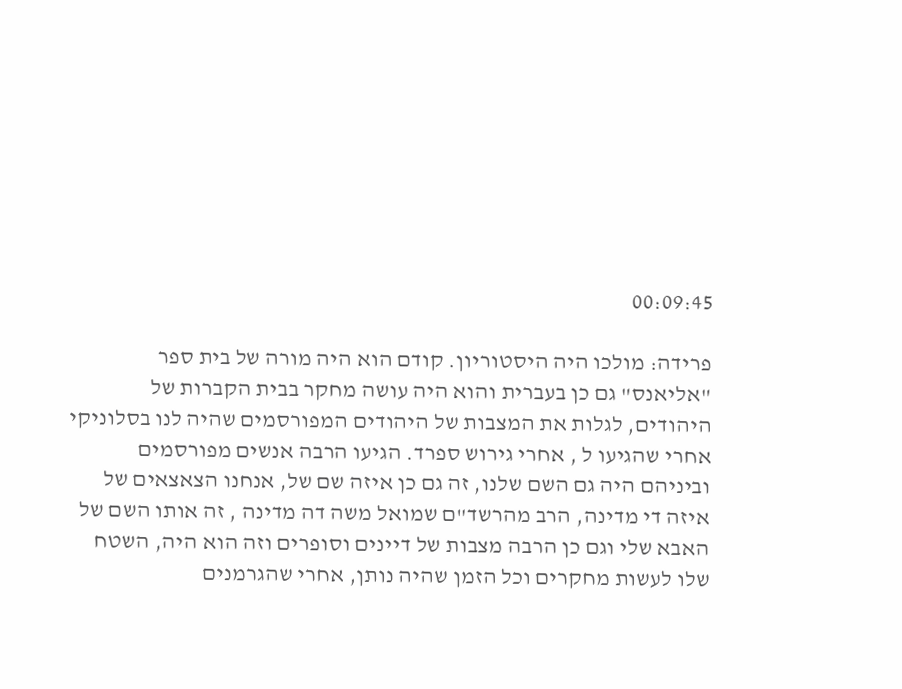00:09:45

פרידה: מולכו היה היסטוריון. קודם הוא היה מורה של בית ספר "אליאנס" גם כן בעברית והוא היה עושה מחקר בבית הקברות של היהודים, לגלות את המצבות של היהודים המפורסמים שהיה לנו בסלוניקי אחרי שהגיעו ל , אחרי גירוש ספרד. הגיעו הרבה אנשים מפורסמים וביניהם היה גם השם שלנו, זה גם כן איזה שם של, אנחנו הצאצאים של איזה די מדינה, הרב מהרשד"ם שמואל משה דה מדינה , זה אותו השם של האבא שלי וגם כן הרבה מצבות של דיינים וסופרים וזה הוא היה, השטח שלו לעשות מחקרים וכל הזמן שהיה נותן, אחרי שהגרמנים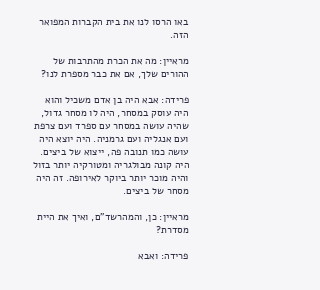באו הרסו לנו את בית הקברות המפואר הזה.

מראיין: מה את הכרת מהתרבות של ההורים שלך, אם את כבר מספרת לנו?

פרידה: אבא היה בן אדם משכיל והוא היה עוסק במסחר, היה לו מסחר גדול, שהיה עושה במסחר עם ספרד ועם צרפת ועם אנגליה ועם גרמניה. היה יוצא היה עושה כמו תנובה פה, ייצוא של ביצים. היה קונה מבולגריה ומטורקיה יותר בזול והיה מוכר יותר ביוקר לאירופה. זה היה מסחר של ביצים.

מראיין: כן, והמהרשד"ם, ואיך את היית מסדרת?

פרידה: ואבא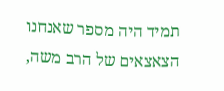תמיד היה מספר שאנחנו הצאצאים של הרב משה,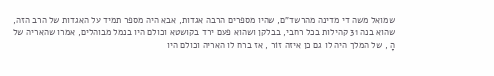שמואל משה די מדינה מהרשד"ם, שהיו מספרים הרבה אגדות, אבא היה מספר תמיד על האגדות של הרב הזה, שהוא בנה 31 קהילות בכל רחבי, בבלקן ושהוא פעם ירד בקושטא וכולם היו בנמל מבוהלים, אמרו שהאריה של הָ , של המלך היה לו גם כן איזה זוֹר , אז ברח לו האריה וכולם היו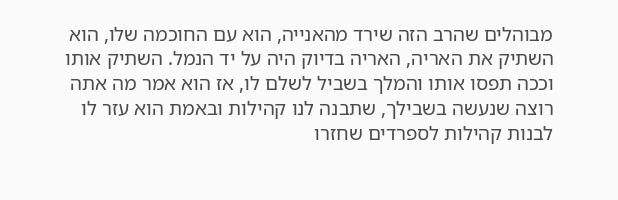מבוהלים שהרב הזה שירד מהאנייה, הוא עם החוכמה שלו, הוא השתיק את האריה, האריה בדיוק היה על יד הנמל. השתיק אותו וככה תפסו אותו והמלך בשביל לשלם לו, אז הוא אמר מה אתה רוצה שנעשה בשבילך, שתבנה לנו קהילות ובאמת הוא עזר לו לבנות קהילות לספרדים שחזרו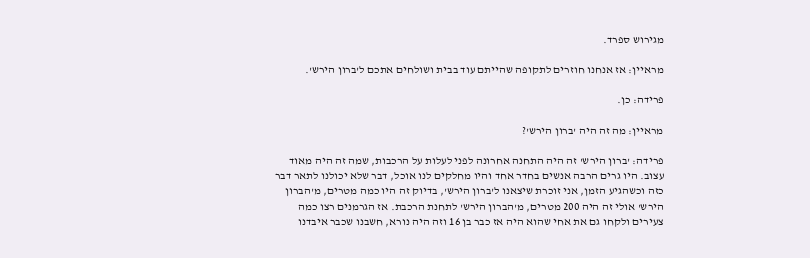מגירוש ספרד.

מראיין: אז אנחנו חוזרים לתקופה שהייתם עוד בבית ושולחים אתכם ל'ברון הירש'.

פרידה: כן.

מראיין: מה זה היה 'ברון הירש'?

פרידה: 'ברון הירש' זה היה התחנה אחרונה לפני לעלות על הרכבות, שמה זה היה מאוד עצוב. היו גרים הרבה אנשים בחדר אחד והיו מחלקים לנו אוכל, דבר שלא יכולנו לתאר דבר כזה וכשהגיע הזמן, אני זוכרת שיצאנו ל'ברון הירש', בדיוק זה היו כמה מטרים, מ'הברון הירש' אולי זה היה 200 מטרים, מ'הברון הירש' לתחנת הרכבת. אז הגרמנים רצו כמה צעירים ולקחו גם את אחי שהוא היה אז כבר בן 16 וזה היה נורא, חשבנו שכבר איבדנו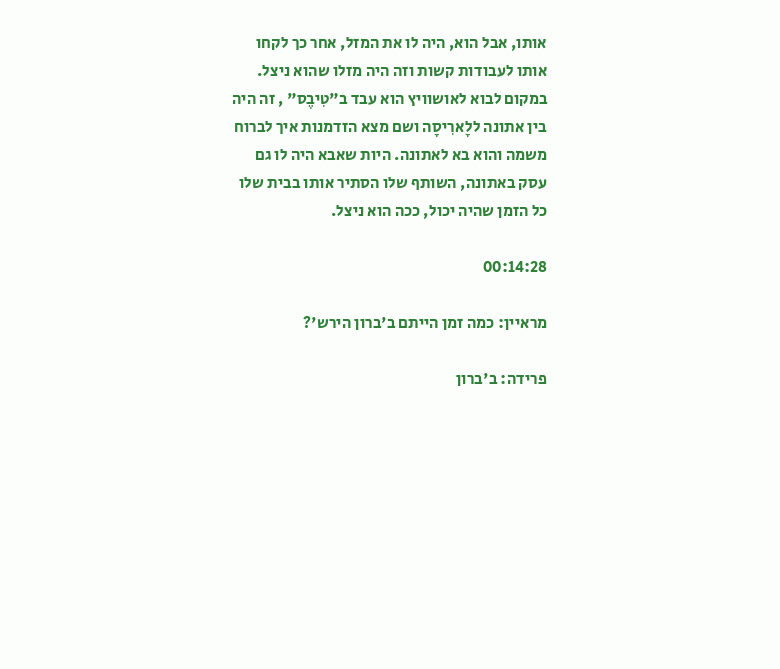אותו, אבל הוא, היה לו את המזל, אחר כך לקחו אותו לעבודות קשות וזה היה מזלו שהוא ניצל. במקום לבוא לאושוויץ הוא עבד ב"טִיבֶס" , זה היה בין אתונה ללָארִיסָה ושם מצא הזדמנות איך לברוח משמה והוא בא לאתונה. היות שאבא היה לו גם עסק באתונה, השותף שלו הסתיר אותו בבית שלו כל הזמן שהיה יכול, ככה הוא ניצל.

00:14:28

מראיין: כמה זמן הייתם ב'ברון הירש'?

פרידה: ב'ברון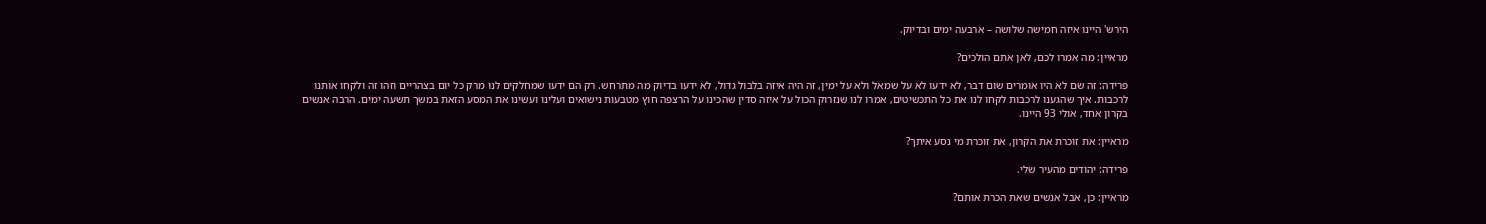הירש' היינו איזה חמישה שלושה – ארבעה ימים ובדיוק.

מראיין: מה אמרו לכם, לאן אתם הולכים?

פרידה: זה שם לא היו אומרים שום דבר, לא ידעו לא על שמאל ולא על ימין, זה היה איזה בלבול גדול, לא ידעו בדיוק מה מתרחש. רק הם ידעו שמחלקים לנו מרק כל יום בצהריים וזהו זה ולקחו אותנו לרכבות. איך שהגענו לרכבות לקחו לנו את כל התכשיטים, אמרו לנו שנזרוק הכול על איזה סדין שהכינו על הרצפה חוץ מטבעות נישואים ועלינו ועשינו את המסע הזאת במשך תשעה ימים. הרבה אנשים בקרון אחד, אולי 93 היינו.

מראיין: את זוכרת את הקרון, את זוכרת מי נסע איתך?

פרידה: יהודים מהעיר שלי.

מראיין: כן, אבל אנשים שאת הכרת אותם?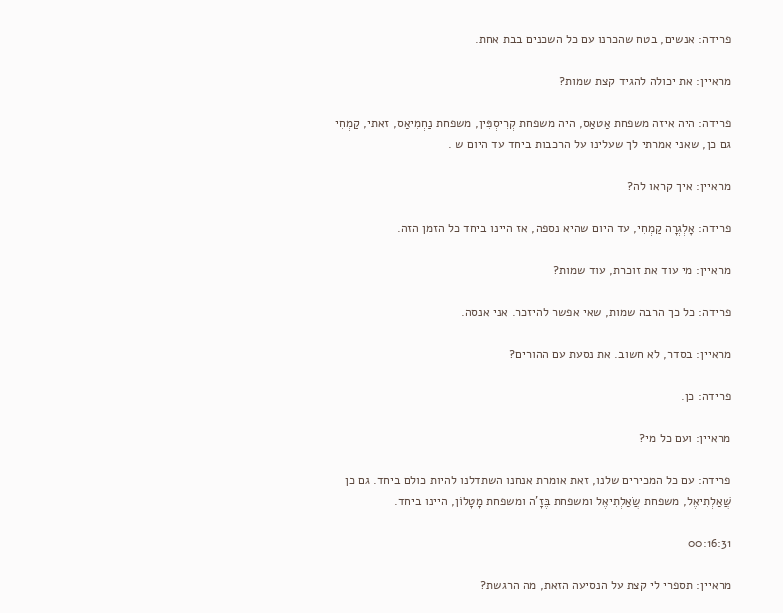פרידה: אנשים, בטח שהכרנו עם כל השכנים בבת אחת.

מראיין: את יכולה להגיד קצת שמות?

פרידה: היה איזה משפחת אַטאַס, היה משפחת קְרִיסְפִּין, משפחת נַחְמִיאַס, זאתי, קַמְחִי גם כן, שאני אמרתי לך שעלינו על הרכבות ביחד עד היום ש .

מראיין: איך קראו לה?

פרידה: אָלְגְרָה קַמְחִי, עד היום שהיא נספה, אז היינו ביחד כל הזמן הזה.

מראיין: מי עוד את זוכרת, עוד שמות?

פרידה: כל כך הרבה שמות, שאי אפשר להיזכר. אני אנסה.

מראיין: בסדר, לא חשוב. את נסעת עם ההורים?

פרידה: כן.

מראיין: ועם כל מי?

פרידה: עם כל המכירים שלנו, זאת אומרת אנחנו השתדלנו להיות כולם ביחד. גם כן שֲׁאַלְתִיאֶל, משפחת שֲׂאַלְתִיאֶל ומשפחת בֶּזָ'ה ומשפחת מָטָלוֹן, היינו ביחד.

00:16:31

מראיין: תספרי לי קצת על הנסיעה הזאת, מה הרגשת?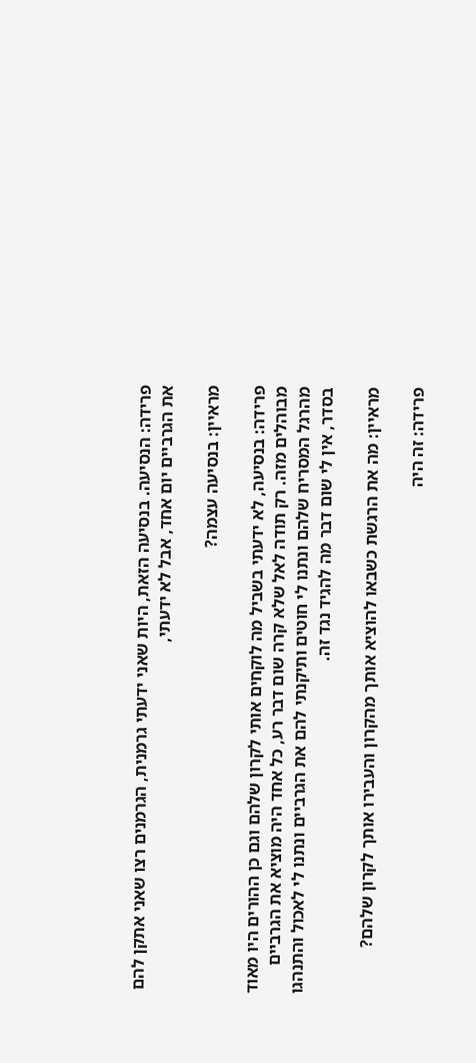פרידה: הנסיעה. בנסיעה הזאת, היות שאני ידעתי גרמנית, הגרמנים רצו שאני אתקן להם את הגרביים יום אחד, אבל לא ידעתי,

מראיין: בנסיעה עצמה?

פרידה: בנסיעה, לא ידעתי בשביל מה לוקחים אותי לקרון שלהם וגם כן ההורים היו מאוד מבוהלים מזה. רק תודה לאל שלא קרה שום דבר רע, כל אחד היה מוציא את הגרביים מהרגל המסריח שלהם ונתנו לי חוטים ותיקנתי להם את הגרביים ונתנו לי לאכול והתנהגו בסדר, אין לי שום דבר מה להגיד נגד זה.

מראיין: מה את הרגשת כשבאו להוציא אותך מהקרון והעבירו אותך לקרון שלהם?

פרידה: זה היה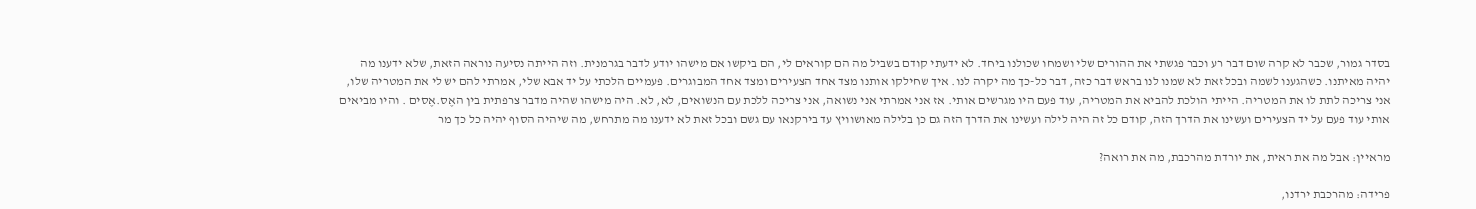בסדר גמור, שכבר לא קרה שום דבר רע וכבר פגשתי את ההורים שלי ושמחו שכולנו ביחד. לא ידעתי קודם בשביל מה הם קוראים לי, הם ביקשו אם מישהו יודע לדבר בגרמנית. וזה הייתה נסיעה נוראה הזאת, שלא ידענו מה יהיה מאיתנו. כשהגענו לשמה ובכל זאת לא שמנו לנו בראש דבר כזה, דבר כל-כך מה יקרה לנו. איך שחילקו אותנו מצד אחד הצעירים ומצד אחד המבוגרים. פעמיים הלכתי על יד אבא שלי, אמרתי להם יש לי את המטריה שלו, אני צריכה לתת לו את המטריה. הייתי הולכת להביא את המטריה, עוד פעם היו מגרשים אותי. אז אני אמרתי אני נשואה, אני צריכה ללכת עם הנשואים, לא, לא. היה מישהו שהיה מדבר צרפתית בין האֶס.אֶסים . והיו מביאים אותי עוד פעם על יד הצעירים ועשינו את הדרך הזה, קודם כל זה היה לילה ועשינו את הדרך הזה גם כן בלילה מאושוויץ עד בירקנאו עם גשם ובכל זאת לא ידענו מה מתרחש, מה שיהיה הסוף יהיה כל כך מר

מראיין: אבל מה את ראית, את יורדת מהרכבת, מה את רואה?

פרידה: מהרכבת ירדנו,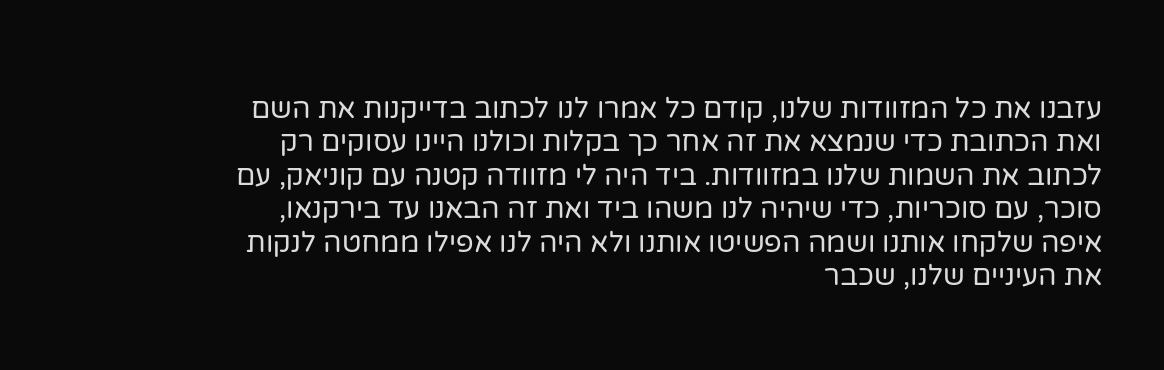עזבנו את כל המזוודות שלנו, קודם כל אמרו לנו לכתוב בדייקנות את השם ואת הכתובת כדי שנמצא את זה אחר כך בקלות וכולנו היינו עסוקים רק לכתוב את השמות שלנו במזוודות. ביד היה לי מזוודה קטנה עם קוניאק, עם סוכר, עם סוכריות, כדי שיהיה לנו משהו ביד ואת זה הבאנו עד בירקנאו, איפה שלקחו אותנו ושמה הפשיטו אותנו ולא היה לנו אפילו ממחטה לנקות את העיניים שלנו, שכבר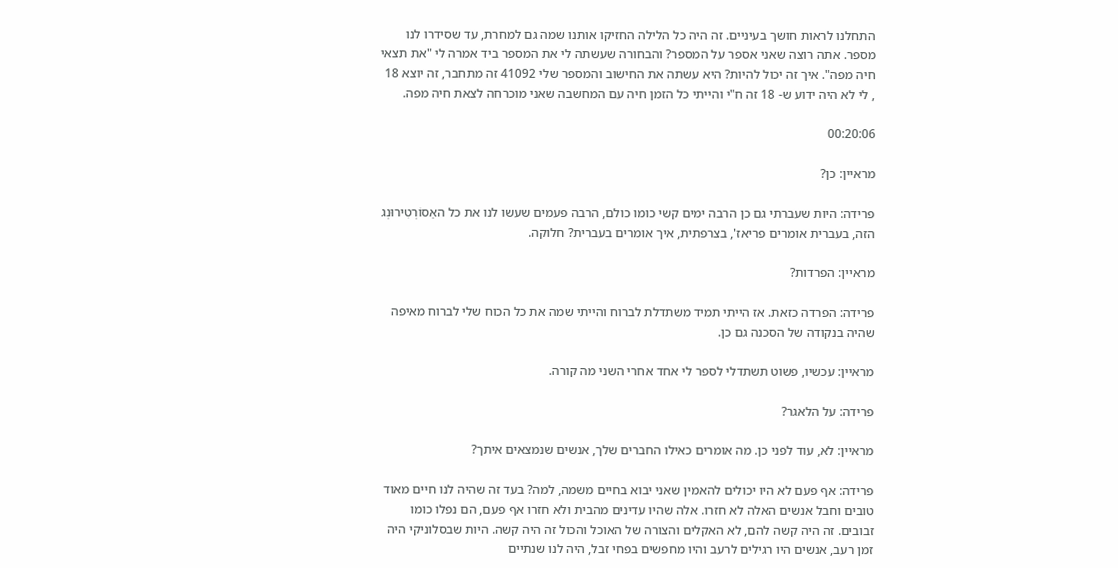התחלנו לראות חושך בעיניים. זה היה כל הלילה החזיקו אותנו שמה גם למחרת, עד שסידרו לנו מספר. אתה רוצה שאני אספר על המספר? והבחורה שעשתה לי את המספר ביד אמרה לי "את תצאי חיה מפה". איך זה יכול להיות? היא עשתה את החישוב והמספר שלי 41092 זה מתחבר, זה יוצא 18 , לי לא היה ידוע ש- 18 זה ח"י והייתי כל הזמן חיה עם המחשבה שאני מוכרחה לצאת חיה מפה.

00:20:06

מראיין: כן?

פרידה: היות שעברתי גם כן הרבה ימים קשי כומו כולם, הרבה פעמים שעשו לנו את כל האַסוֹרְטִירוּנְג הזה, בעברית אומרים פריאז', בצרפתית, איך אומרים בעברית? חלוקה.

מראיין: הפרדות?

פרידה: הפרדה כזאת. אז הייתי תמיד משתדלת לברוח והייתי שמה את כל הכוח שלי לברוח מאיפה שהיה בנקודה של הסכנה גם כן.

מראיין: עכשיו, פשוט תשתדלי לספר לי אחד אחרי השני מה קורה.

פרידה: על הלאגר?

מראיין: לא, עוד לפני כן. מה אומרים כאילו החברים שלך, אנשים שנמצאים איתך?

פרידה: אף פעם לא היו יכולים להאמין שאני יבוא בחיים משמה, למה? בעד זה שהיה לנו חיים מאוד טובים וחבל אנשים האלה לא חזרו. אלה שהיו עדינים מהבית ולא חזרו אף פעם, הם נפלו כומו זבובים. זה היה קשה להם, לא האקלים והצורה של האוכל והכול זה היה קשה. היות שבסלוניקי היה זמן רעב, אנשים היו רגילים לרעב והיו מחפשים בפחי זבל, היה לנו שנתיים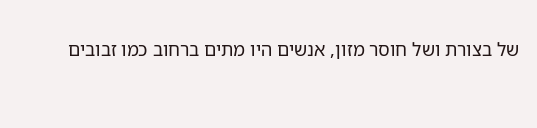של בצורת ושל חוסר מזון, אנשים היו מתים ברחוב כמו זבובים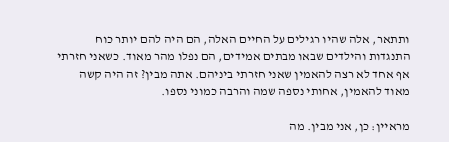ותתאר, אלה שהיו רגילים על החיים האלה, הם היה להם יותר כוח התנגדות והילדים שבאו מבתים אמידים, הם נפלו מהר מאוד. כשאני חזרתי אף אחד לא רצה להאמין שאני חזרתי ביניהם. אתה מבין? זה היה קשה מאוד להאמין, אחותי נספה שמה והרבה כמוני נספו.

מראיין: כן, אני מבין. מה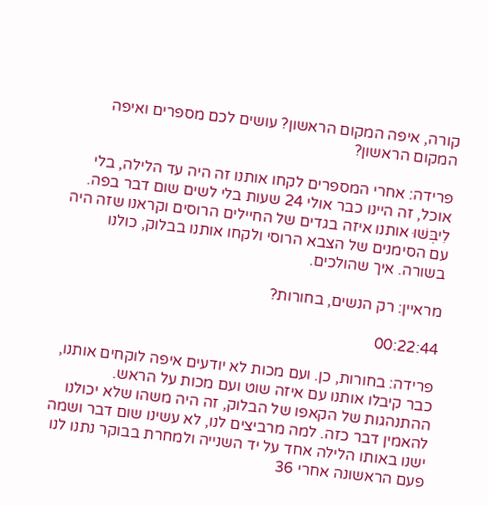קורה, איפה המקום הראשון? עושים לכם מספרים ואיפה המקום הראשון?

פרידה: אחרי המספרים לקחו אותנו זה היה עד הלילה, בלי אוכל, זה היינו כבר אולי 24 שעות בלי לשים שום דבר בפה. לִיבְּשׁוּ אותנו איזה בגדים של החיילים הרוסים וקראנו שזה היה עם הסימנים של הצבא הרוסי ולקחו אותנו בבלוק, כולנו בשורה. איך שהולכים.

מראיין: רק הנשים, בחורות?

00:22:44

פרידה: בחורות, כן. ועם מכות לא יודעים איפה לוקחים אותנו, כבר קיבלו אותנו עם איזה שוט ועם מכות על הראש. ההתנהגות של הקאפו של הבלוק, זה היה משהו שלא יכולנו להאמין דבר כזה. למה מרביצים לנו, לא עשינו שום דבר ושמה ישנו באותו הלילה אחד על יד השנייה ולמחרת בבוקר נתנו לנו פעם הראשונה אחרי 36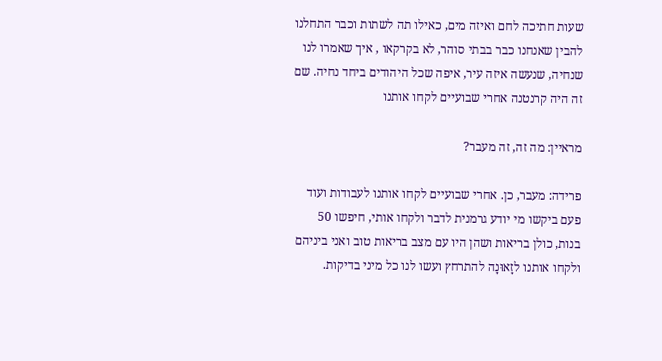שעות חתיכה לחם ואיזה מים, כאילו תה לשתות וכבר התחלנו להבין שאנחנו כבר בבתי סוהר, לא בקרקאו , איך שאמרו לנו שנחיה, שנעשה איזה עיר, איפה שכל היהודים ביחד נחיה. שם זה היה קרנטנה אחרי שבועיים לקחו אותנו

מראיין: מה זה, זה מעבר?

פרידה: מעבר, כן. אחרי שבועיים לקחו אותנו לעבודות ועוד פעם ביקשו מי יודע גרמנית לדבר ולקחו אותי, חיפשו 50 בנות, כולן בריאות ושהן היו עם מצב בריאות טוב ואני ביניהם ולקחו אותנו לזָאוּנָה להתרחץ ועשו לנו כל מיני בדיקות.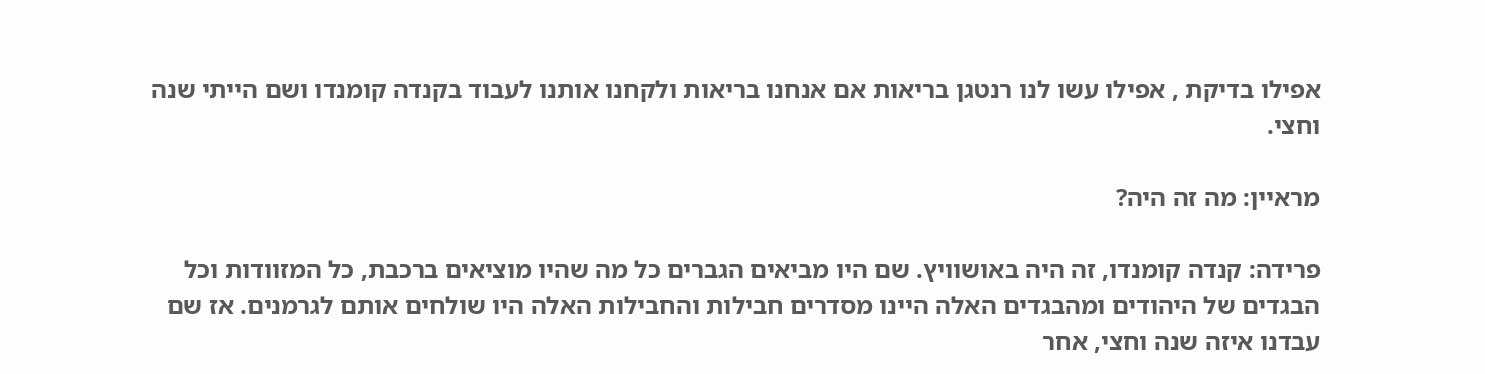אפילו בדיקת , אפילו עשו לנו רנטגן בריאות אם אנחנו בריאות ולקחנו אותנו לעבוד בקנדה קומנדו ושם הייתי שנה וחצי.

מראיין: מה זה היה?

פרידה: קנדה קומנדו, זה היה באושוויץ. שם היו מביאים הגברים כל מה שהיו מוציאים ברכבת, כל המזוודות וכל הבגדים של היהודים ומהבגדים האלה היינו מסדרים חבילות והחבילות האלה היו שולחים אותם לגרמנים. אז שם עבדנו איזה שנה וחצי, אחר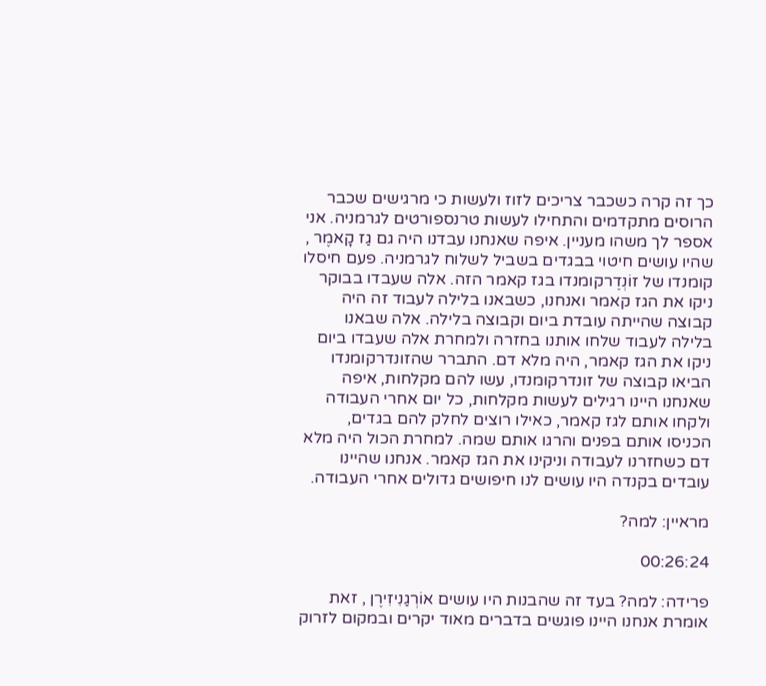כך זה קרה כשכבר צריכים לזוז ולעשות כי מרגישים שכבר הרוסים מתקדמים והתחילו לעשות טרנספורטים לגרמניה. אני אספר לך משהו מעניין. איפה שאנחנו עבדנו היה גם גַז קָאמֶר , שהיו עושים חיטוי בבגדים בשביל לשלוח לגרמניה. פעם חיסלו קומנדו של זוֹנְדֶרקומנדו בגז קאמר הזה. אלה שעבדו בבוקר ניקו את הגז קאמר ואנחנו, כשבאנו בלילה לעבוד זה היה קבוצה שהייתה עובדת ביום וקבוצה בלילה. אלה שבאנו בלילה לעבוד שלחו אותנו בחזרה ולמחרת אלה שעבדו ביום ניקו את הגז קאמר, היה מלא דם. התברר שהזונדרקומנדו הביאו קבוצה של זונדרקומנדו, עשו להם מקלחות, איפה שאנחנו היינו רגילים לעשות מקלחות, כל יום אחרי העבודה ולקחו אותם לגז קאמר, כאילו רוצים לחלק להם בגדים, הכניסו אותם בפנים והרגו אותם שמה. למחרת הכול היה מלא דם כשחזרנו לעבודה וניקינו את הגז קאמר. אנחנו שהיינו עובדים בקנדה היו עושים לנו חיפושים גדולים אחרי העבודה.

מראיין: למה?

00:26:24

פרידה: למה? בעד זה שהבנות היו עושים אוֹרְגַנִיזִירֶן , זאת אומרת אנחנו היינו פוגשים בדברים מאוד יקרים ובמקום לזרוק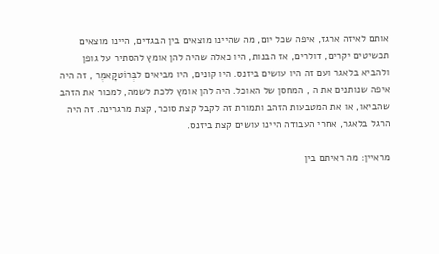אותם לאיזה ארגז, איפה שכל יום, מה שהיינו מוצאים בין הבגדים, היינו מוצאים תכשיטים יקרים, דולרים, אז הבנות, היו כאלה שהיה להן אומץ להסתיר על גופן ולהביא בלאגר ועם זה היו עושים ביזנס. היו קונים, היו מביאים לבְּרוֹטקָאמֶר , זה היה איפה שנותנים את ה , המחסן של האוכל. היה להן אומץ ללכת לשמה, למכור את הזהב שהביאו, או את המטבעות הזהב ותמורת זה לקבל קצת סוכר, קצת מרגרינה. זה היה הרגל בלאגר, אחרי העבודה היינו עושים קצת ביזנס.

מראיין: מה ראיתם בין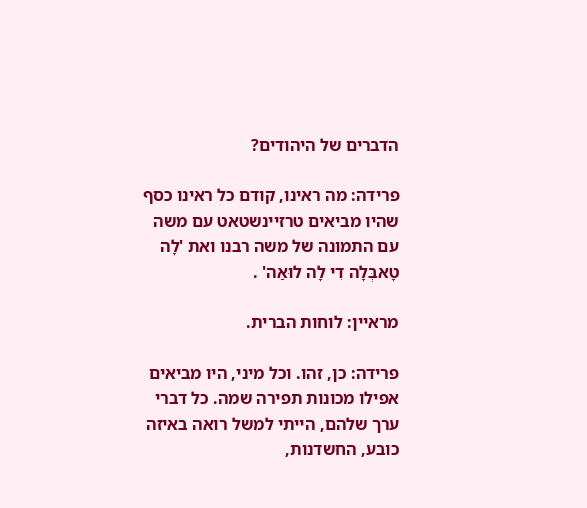הדברים של היהודים?

פרידה: מה ראינו, קודם כל ראינו כסף שהיו מביאים טרזיינשטאט עם משה עם התמונה של משה רבנו ואת 'לָה טָאבְּלָה דִי לָה לוּאַה' .

מראיין: לוחות הברית.

פרידה: כן, זהו. וכל מיני, היו מביאים אפילו מכונות תפירה שמה. כל דברי ערך שלהם, הייתי למשל רואה באיזה כובע, החשדנות,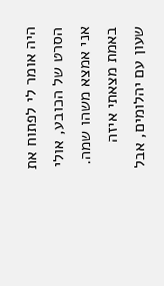היה אומר לי לפתוח את הסרט של הכובע, אולי אני אמצא משהו שמה. באמת מצאתי איזה שעון עם יהלומים, אבל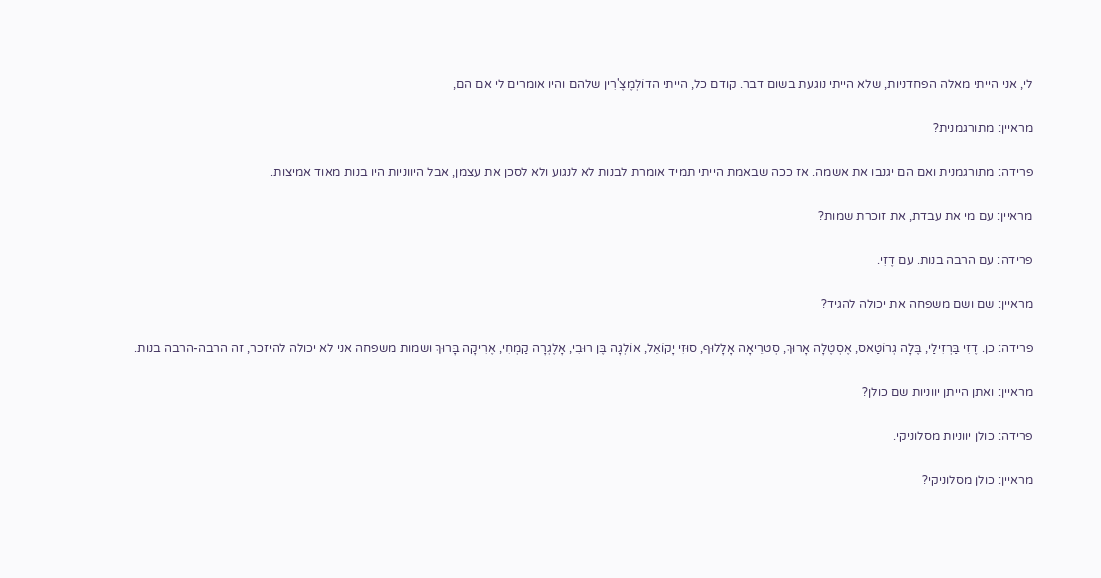לי, אני הייתי מאלה הפחדניות, שלא הייתי נוגעת בשום דבר. קודם כל, הייתי הדוֹלְמֶצֶ'רִין שלהם והיו אומרים לי אם הם,

מראיין: מתורגמנית?

פרידה: מתורגמנית ואם הם יגנבו את אשמה. אז ככה שבאמת הייתי תמיד אומרת לבנות לא לנגוע ולא לסכן את עצמן, אבל היווניות היו בנות מאוד אמיצות.

מראיין: עם מי את עבדת, את זוכרת שמות?

פרידה: עם הרבה בנות. עם דֶזִי.

מראיין: שם ושם משפחה את יכולה להגיד?

פרידה: כן. דֶזִי בַּרְזִילַי, בֶּלָה גְרוֹטַאס, אֶסְטֶלָה אָרוּךְ, סְטרֵיאָה אָלָלוּף, סוּזִי יָקוֹאֵל, אוֹלְגָה בֶּן רוּבִי, אָלֶגְרָה קַמְחִי, אֶרִיקָה בָּרוּךְ ושמות משפחה אני לא יכולה להיזכר, זה הרבה-הרבה בנות.

מראיין: ואתן הייתן יווניות שם כולן?

פרידה: כולן יווניות מסלוניקי.

מראיין: כולן מסלוניקי?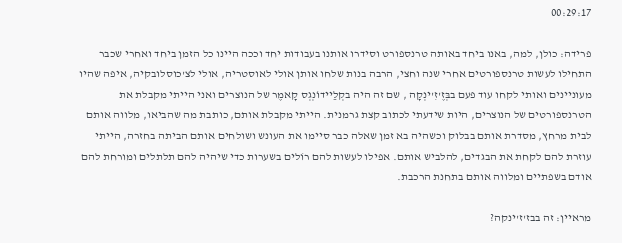00:29:17

פרידה: כולן, למה, באנו ביחד באותה טרנספורט וסידרו אותנו בעבודות יחד וככה היינו כל הזמן ביחד ואחרי שכבר התחילו לעשות טרנספורטים אחרי שנה וחצי, הרבה בנות שלחו אותן אולי לאוסטריה, אולי לצ'כוסלובקיה, איפה שהיו מעוניינים ואותי לקחו עוד פעם בבְּזֶ'זִ'ינְקָה , שם זה היה בקְלַיידוֹנְגְס קָאמֶר של הנוצרים ואני הייתי מקבלת את הטרנספורטים של הנוצרים, היות שידעתי לכתוב קצת גרמנית. הייתי מקבלת אותם, כותבת מה שהביאו, מלווה אותם לבית מרחץ, מסדרת אותם בבלוק וכשהיה בא זמן שאלה כבר סיימו את העונש ושולחים אותם הביתה בחזרה, הייתי עוזרת להם לקחת את הבגדים, להלביש אותם. אפילו לעשות להם רוֹלים בשערות כדי שיהיה להם תלתלים ומורחת להם אודם בשפתיים ומלווה אותם בתחנת הרכבת.

מראיין: זה בבז'ז'ינקה?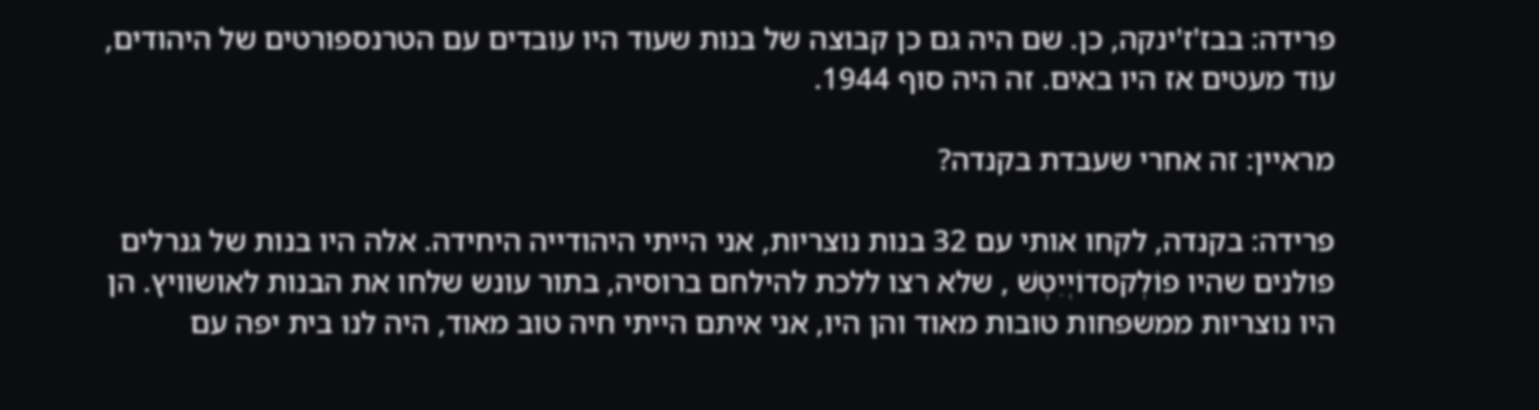פרידה: בבז'ז'ינקה, כן. שם היה גם כן קבוצה של בנות שעוד היו עובדים עם הטרנספורטים של היהודים, עוד מעטים אז היו באים. זה היה סוף 1944.

מראיין: זה אחרי שעבדת בקנדה?

פרידה: בקנדה, לקחו אותי עם 32 בנות נוצריות, אני הייתי היהודייה היחידה. אלה היו בנות של גנרלים פולנים שהיו פוֹלְקסדוֹיְיִטְשׁ , שלא רצו ללכת להילחם ברוסיה, בתור עונש שלחו את הבנות לאושוויץ. הן היו נוצריות ממשפחות טובות מאוד והן היו, אני איתם הייתי חיה טוב מאוד, היה לנו בית יפה עם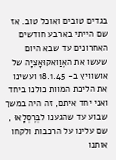בגדים טובים ואוכל טוב. אז שם הייתי בארבע חודשים האחרונים עד שבא היום שעשו את האֶוַואקוּאָצִיָה של אושוויץ ב- 18.1.45 ועשינו את הליכת המוות כולנו ביחד ואני יחד איתם, זה היה במשך שבוע עד שהגענו לבְּרֶסְלָאוּ , שם עלינו על הרכבות ולקחו אותנו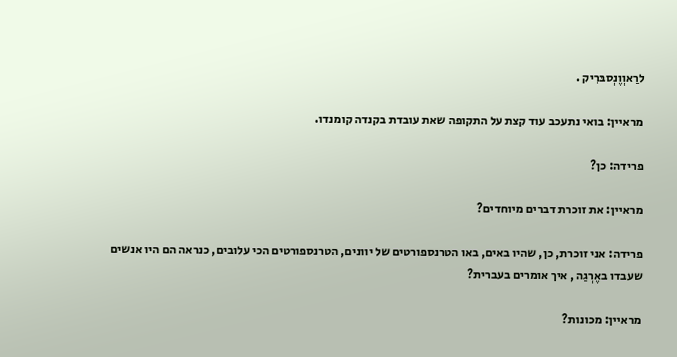לרַאוְוֶנְסבּרִיק .

מראיין: בואי נתעכב עוד קצת על התקופה שאת עובדת בקנדה קומנדו.

פרידה: כן?

מראיין: את זוכרת דברים מיוחדים?

פרידה: אני זוכרת, כן, שהיו באים, באו הטרנספורטים של יוונים, הטרנספורטים הכי עלובים, כנראה הם היו אנשים שעבדו באֶרְגַה , איך אומרים בעברית?

מראיין: מכונות?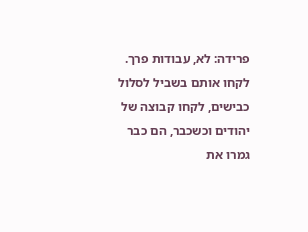פרידה: לא, עבודות פרך. לקחו אותם בשביל לסלול כבישים, לקחו קבוצה של יהודים וכשכבר, הם כבר גמרו את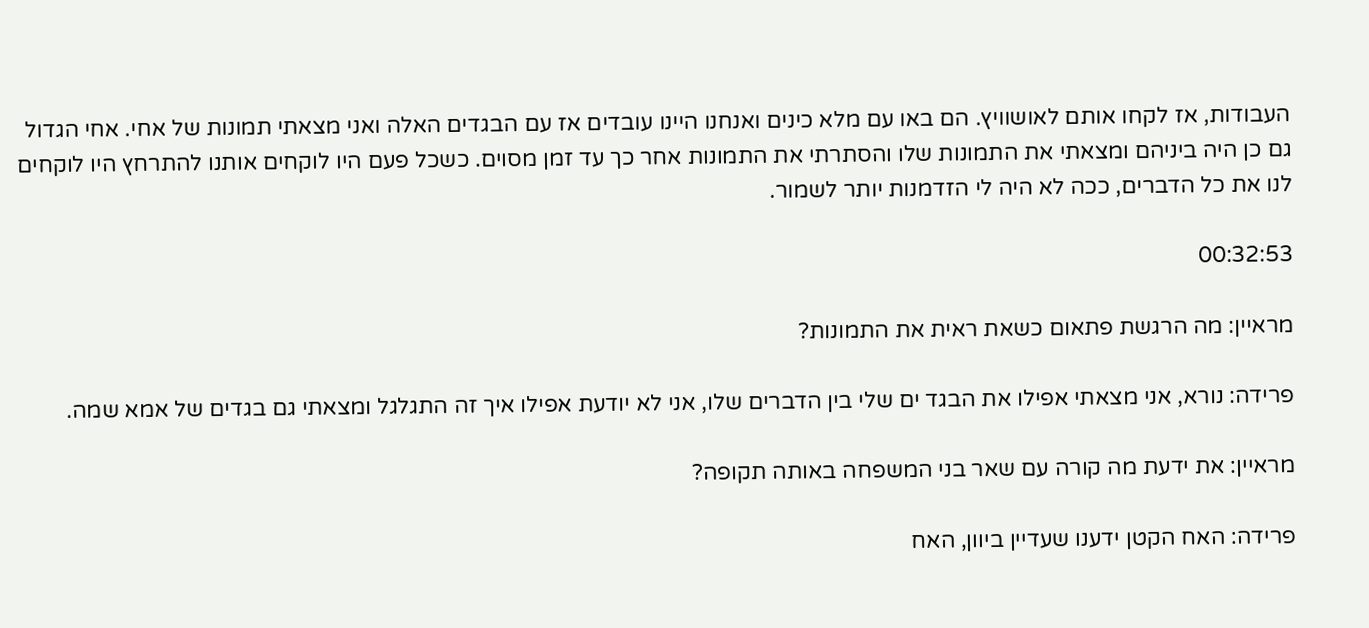העבודות, אז לקחו אותם לאושוויץ. הם באו עם מלא כינים ואנחנו היינו עובדים אז עם הבגדים האלה ואני מצאתי תמונות של אחי. אחי הגדול גם כן היה ביניהם ומצאתי את התמונות שלו והסתרתי את התמונות אחר כך עד זמן מסוים. כשכל פעם היו לוקחים אותנו להתרחץ היו לוקחים לנו את כל הדברים, ככה לא היה לי הזדמנות יותר לשמור.

00:32:53

מראיין: מה הרגשת פתאום כשאת ראית את התמונות?

פרידה: נורא, אני מצאתי אפילו את הבגד ים שלי בין הדברים שלו, אני לא יודעת אפילו איך זה התגלגל ומצאתי גם בגדים של אמא שמה.

מראיין: את ידעת מה קורה עם שאר בני המשפחה באותה תקופה?

פרידה: האח הקטן ידענו שעדיין ביוון, האח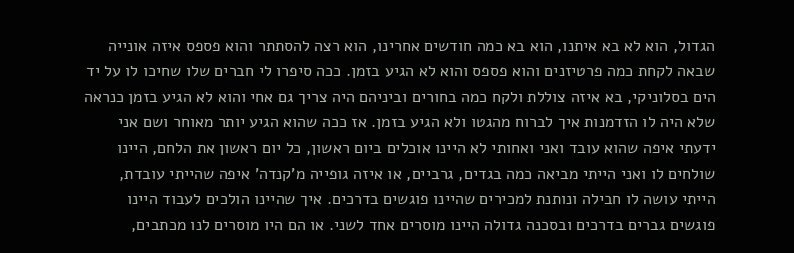הגדול, הוא לא בא איתנו, הוא בא כמה חודשים אחרינו, הוא רצה להסתתר והוא פספס איזה אונייה שבאה לקחת כמה פרטיזנים והוא פספס והוא לא הגיע בזמן. ככה סיפרו לי חברים שלו שחיכו לו על יד הים בסלוניקי, בא איזה צוללת ולקח כמה בחורים וביניהם היה צריך גם אחי והוא לא הגיע בזמן כנראה שלא היה לו הזדמנות איך לברוח מהגטו ולא הגיע בזמן. אז ככה שהוא הגיע יותר מאוחר ושם אני ידעתי איפה שהוא עובד ואני ואחותי לא היינו אוכלים ביום ראשון, כל יום ראשון את הלחם, היינו שולחים לו ואני הייתי מביאה כמה בגדים, גרביים, או איזה גופייה מ'קנדה' איפה שהייתי עובדת, הייתי עושה לו חבילה ונותנת למכירים שהיינו פוגשים בדרכים. איך שהיינו הולכים לעבוד היינו פוגשים גברים בדרכים ובסכנה גדולה היינו מוסרים אחד לשני. או הם היו מוסרים לנו מכתבים,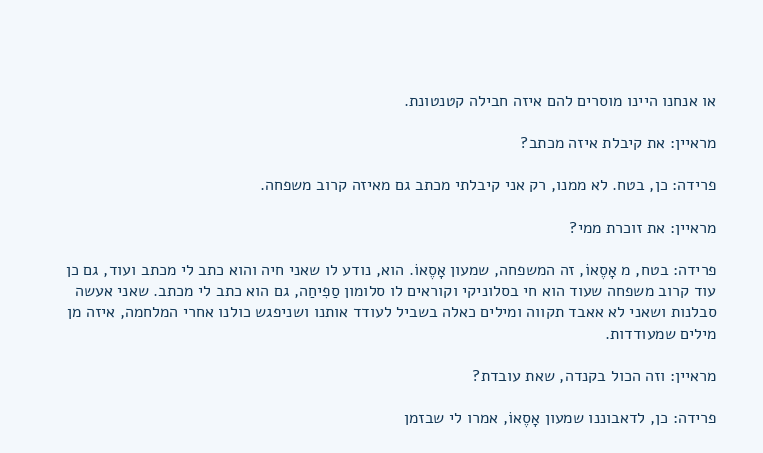או אנחנו היינו מוסרים להם איזה חבילה קטנטונת.

מראיין: את קיבלת איזה מכתב?

פרידה: כן, בטח. לא ממנו, רק אני קיבלתי מכתב גם מאיזה קרוב משפחה.

מראיין: את זוכרת ממי?

פרידה: בטח, מ אָסֶאוֹ, זה המשפחה, שמעון אָסֶאוֹ. הוא, נודע לו שאני חיה והוא כתב לי מכתב ועוד, גם כן עוד קרוב משפחה שעוד הוא חי בסלוניקי וקוראים לו סלומון סַפִיחַה, גם הוא כתב לי מכתב. שאני אעשה סבלנות ושאני לא אאבד תקווה ומילים כאלה בשביל לעודד אותנו ושניפגש כולנו אחרי המלחמה, איזה מן מילים שמעודדות.

מראיין: וזה הכול בקנדה, שאת עובדת?

פרידה: כן, לדאבוננו שמעון אָסֶאוֹ, אמרו לי שבזמן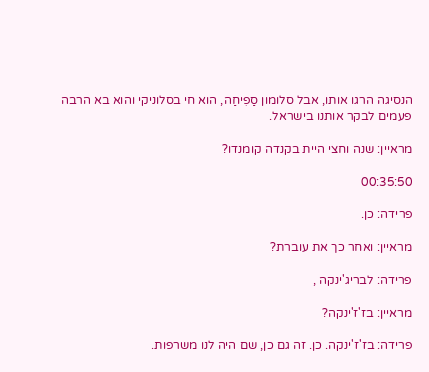הנסיגה הרגו אותו, אבל סלומון סַפִיחַה, הוא חי בסלוניקי והוא בא הרבה פעמים לבקר אותנו בישראל.

מראיין: שנה וחצי היית בקנדה קומנדו?

00:35:50

פרידה: כן.

מראיין: ואחר כך את עוברת?

פרידה: לבריג'ינקה ,

מראיין: בז'ז'ינקה?

פרידה: בז'ז'ינקה. כן. זה גם כן, שם היה לנו משרפות.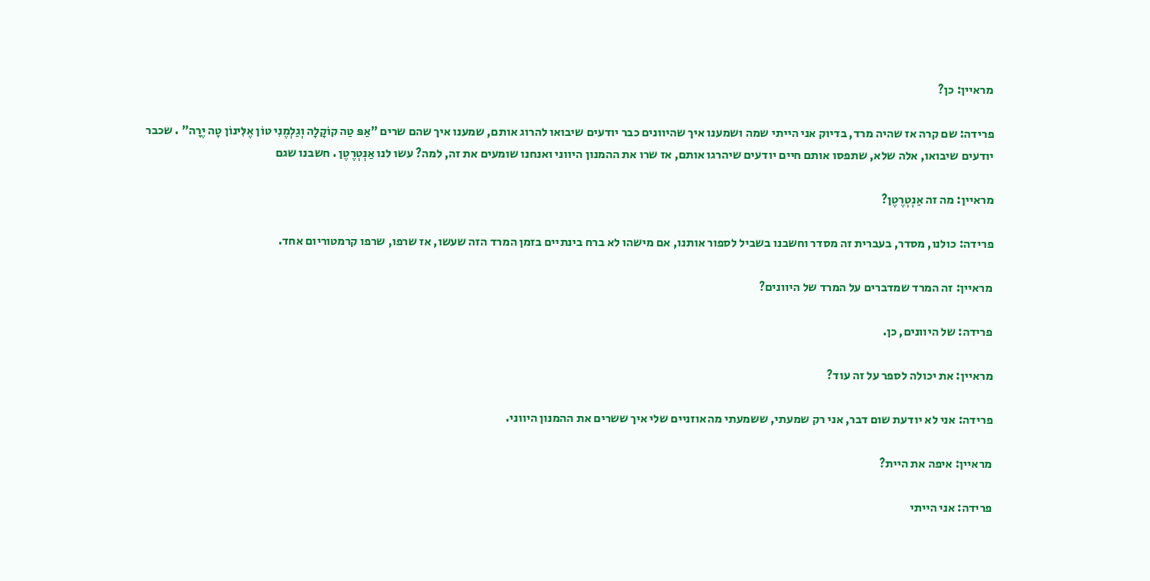מראיין: כן?

פרידה: שם קרה אז שהיה מרד, בדיוק אני הייתי שמה ושמענו איך שהיוונים כבר יודעים שיבואו להרוג אותם, שמענו איך שהם שרים "אַפּ טַה קוֹקָלָה וְגַלְמֶנִי טוֹן אֶלִּינוֹן טָה יֶרָה" . שכבר יודעים שיבואו, אלה שלא, שתפסו אותם חיים יודעים שיהרגו אותם, אז שרו את ההמנון היווני ואנחנו שומעים את זה, למה? עשו לנו אַנְטְרֶטֶן . חשבנו שגם

מראיין: מה זה אַנְטְרֶטֶן?

פרידה: כולנו, מסדר, בעברית זה מסדר וחשבנו בשביל לספור אותנו, אם מישהו לא ברח בינתיים בזמן המרד הזה שעשו, אז שרפו, שרפו קרמטוריום אחד.

מראיין: זה המרד שמדברים על המרד של היוונים?

פרידה: של היוונים, כן.

מראיין: את יכולה לספר על זה עוד?

פרידה: אני לא יודעת שום דבר, אני רק שמעתי, ששמעתי מהאוזניים שלי איך ששרים את ההמנון היווני.

מראיין: איפה את היית?

פרידה: אני הייתי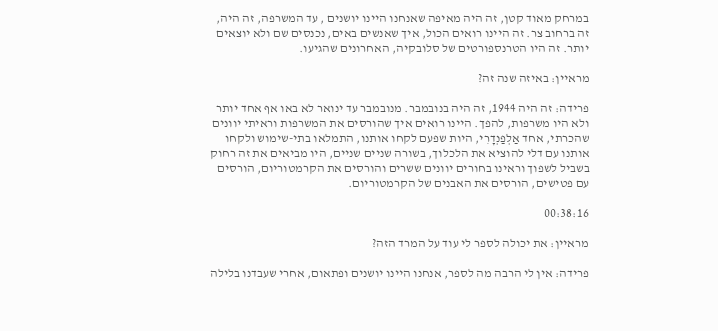במרחק מאוד קטן, זה היה מאיפה שאנחנו היינו יושנים , עד המשרפה, זה היה, זה ברחוב צר. זה היינו רואים הכול, איך שאנשים באים, נכנסים שם ולא יוצאים יותר. זה היו הטרנספורטים של סלובקיה, האחרונים שהגיעו.

מראיין: באיזה שנה זה?

פרידה: זה היה 1944, זה היה בנובמבר. מנובמבר עד ינואר לא באו אף אחד יותר ולא היו משרפות, להפך. היינו רואים איך שהורסים את המשרפות וראיתי יוונים שהכרתי, אחד אַלְפַנְדָרִי, היות שפעם לקחו אותנו, התמלאו בתי-שימוש ולקחו אותנו עם דלי להוציא את הלכלוך, בשורה שניים שניים, היו מביאים את זה רחוק בשביל לשפוך וראינו בחורים יוונים ששרים והורסים את הקרמטוריום, הורסים עם פטישים, הורסים את האבנים של הקרמטוריום.

00:38:16

מראיין: את יכולה לספר לי עוד על המרד הזה?

פרידה: אין לי הרבה מה לספר, אנחנו היינו יושנים ופתאום, אחרי שעבדנו בלילה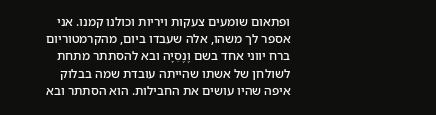ופתאום שומעים צעקות ויריות וכולנו קמנו. אני אספר לך משהו, אלה שעבדו ביום, מהקרמטוריום ברח יווני אחד בשם וֶנֶסִיָה ובא להסתתר מתחת לשולחן של אשתו שהייתה עובדת שמה בבלוק איפה שהיו עושים את החבילות. הוא הסתתר ובא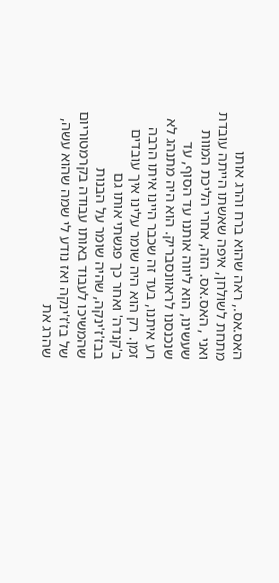האס.אס., ראה שהוא ברח והרג אותו מתחת לשולחן, איפה שאשתו הייתה עובדת ואני , האס.אס. הזה, אחרי הליכת המוות שעשינו, הוא ליווה אותנו עד הסוף, עד שנכנסנו לראוונסבריק. הוא היה מתנהג לא רע איתנו, בעד זה שכבר היינו איתו הרבה זמן. רק הוא היה שומר עלינו איך עובדים ב'קנדה' ואחר כך פגשתי אותו גם בבז'ז'ינקה, שהיה שומר על הבנות שהמשיכו לעבוד באותו עבודה בקרמטוריום של בז'ז'ינקה ואז נודע לי שמה שהוא עשה, שהרג את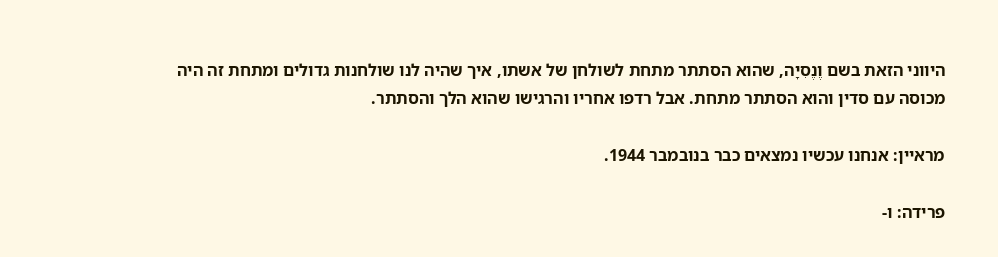היווני הזאת בשם וֶנֶסִיָה, שהוא הסתתר מתחת לשולחן של אשתו, איך שהיה לנו שולחנות גדולים ומתחת זה היה מכוסה עם סדין והוא הסתתר מתחת. אבל רדפו אחריו והרגישו שהוא הלך והסתתר.

מראיין: אנחנו עכשיו נמצאים כבר בנובמבר 1944.

פרידה: ו-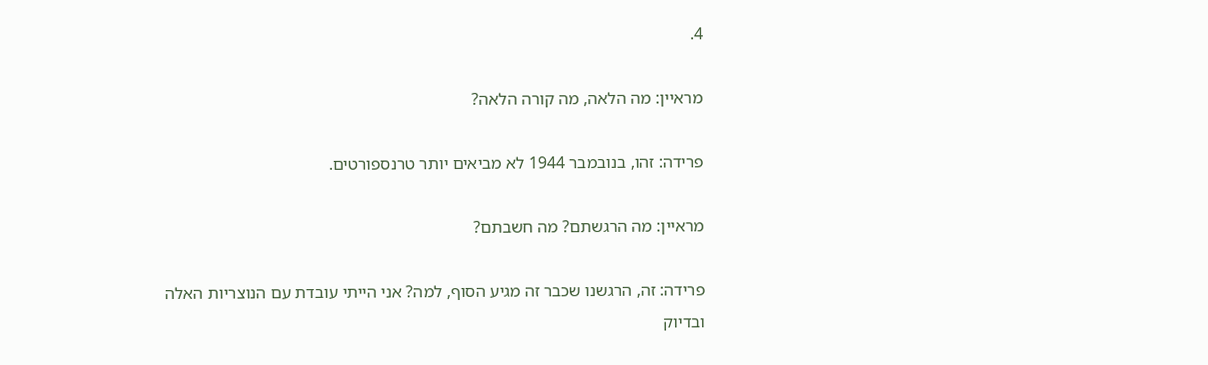4.

מראיין: מה הלאה, מה קורה הלאה?

פרידה: זהו, בנובמבר 1944 לא מביאים יותר טרנספורטים.

מראיין: מה הרגשתם? מה חשבתם?

פרידה: זה, הרגשנו שכבר זה מגיע הסוף, למה? אני הייתי עובדת עם הנוצריות האלה ובדיוק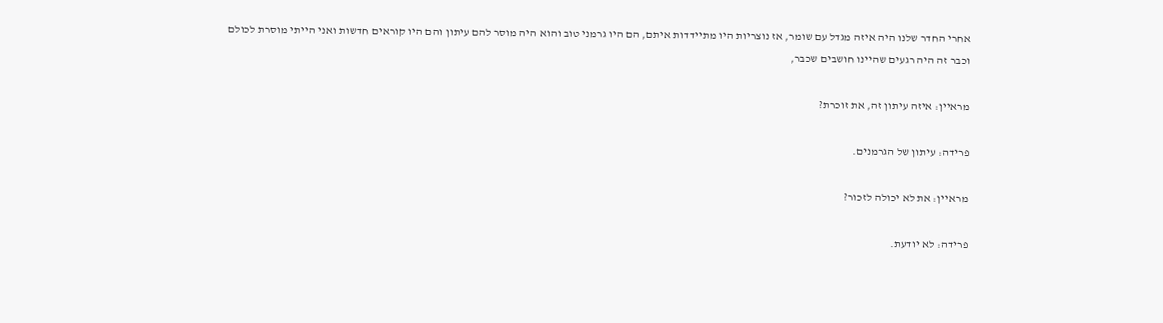אחרי החדר שלנו היה איזה מגדל עם שומר, אז נוצריות היו מתיידדות איתם, הם היו גרמני טוב והוא היה מוסר להם עיתון והם היו קוראים חדשות ואני הייתי מוסרת לכולם וכבר זה היה רגעים שהיינו חושבים שכבר,

מראיין: איזה עיתון זה, את זוכרת?

פרידה: עיתון של הגרמנים.

מראיין: את לא יכולה לזכור?

פרידה: לא יודעת.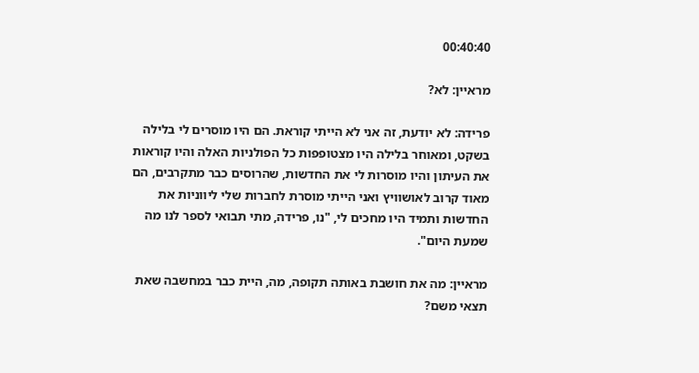00:40:40

מראיין: לא?

פרידה: לא יודעת, זה אני לא הייתי קוראת. הם היו מוסרים לי בלילה בשקט, ומאוחר בלילה היו מצטופפות כל הפולניות האלה והיו קוראות את העיתון והיו מוסרות לי את החדשות, שהרוסים כבר מתקרבים, הם מאוד קרוב לאושוויץ ואני הייתי מוסרת לחברות שלי ליווניות את החדשות ותמיד היו מחכים לי, "נו, פרידה, מתי תבואי לספר לנו מה שמעת היום".

מראיין: מה את חושבת באותה תקופה, מה, היית כבר במחשבה שאת תצאי משם?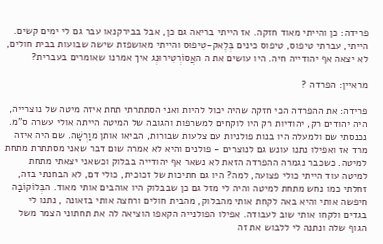פרידה: כן והייתי מאוד חזקה. אז הייתי בריאה גם כן, אבל בבירקנאו עבר גם לי ימים קשים. הייתי, עברתי טיפוס, טיפוס כינים בְּלֶאק-טִיפוּס והייתי מאושפזת שישה שבועות בבית חולים, לא יצאה אף יהודייה חיה. היו עושים את ה האֲסוֹרְטִירוּנְג איך אמרנו שאומרים בעברית?

מראיין: הפרדה ?

פרידה: את ההפרדה הכי חזקה שהיה יכול להיות ואני הסתתרתי תחת איזה מיטה של נוצרייה, היה יהודים רק, יהודיות רק היו לוקחים למשרפות והגובה של המיטה הייתה אולי עשרה ס"מ. נכנסתי שם ולמעלה היו בנות פולניות עם צלעות שבורות, הביאו אותן מוַרְשָׁה. שם היה איזה מרד אז ואפילו נתנו עונש גם לנוצרים - פולנים והיא לא אמרה שום דבר שאני מסתתרת מתחת למיטה. כשכבר נגמרה ההפרדה הזאת לא נשאר אף יהודייה בבלוק וכשאני יצאתי מתחת למיטה עוד הייתי כולי פצועה, למה? היו גם חתיכות של זכוכית, כולי דם, לא הבחנתי בזה, זחלתי כמו נחש מתחת למיטה והיה לי מזל גם כן שבבלוק היו אוהבים אותי מאוד. הבְּלוֹקוֹבַה חיפשה אותי והיא באה לקחת אותי מהבלוק, מהבית חולים ורחצה אותי בזאונה , נתנו לי בגדים ולקחו אותי שוב לעבודה. אפילו הפולנייה הקאפו הוציאה לה את תחתוני הצמר משל הגוף שלה ונתנה לי ללבוש את זה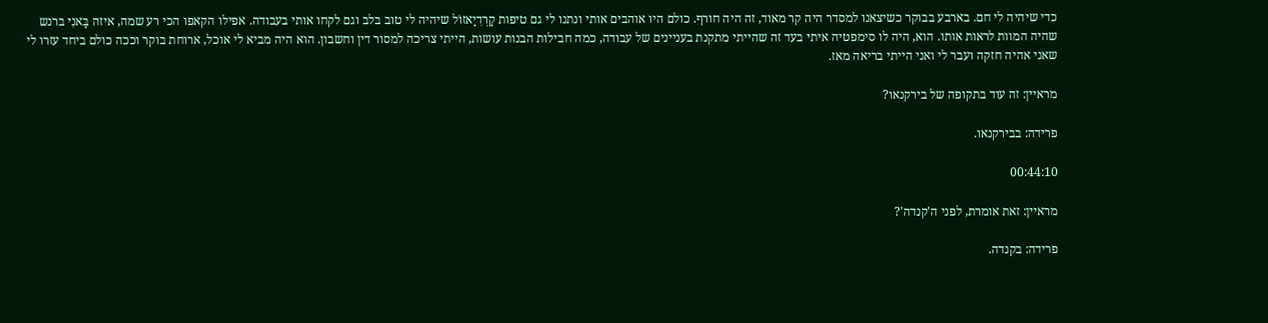כדי שיהיה לי חם. בארבע בבוקר כשיצאנו למסדר היה קר מאוד, זה היה חורף. כולם היו אוהבים אותי ונתנו לי גם טיפות קָרְדִיָאזוֹל שיהיה לי טוב בלב וגם לקחו אותי בעבודה. אפילו הקאפו הכי רע שמה, איזה בָּאנִי ברנש שהיה המוות לראות אותו. הוא, היה לו סימפטיה איתי בעד זה שהייתי מתקנת בעניינים של עבודה, כמה חבילות הבנות עושות, הייתי צריכה למסור דין וחשבון. הוא היה מביא לי אוכל, ארוחת בוקר וככה כולם ביחד עזרו לי שאני אהיה חזקה ועבר לי ואני הייתי בריאה מאז.

מראיין: זה עוד בתקופה של בירקנאו?

פרידה: בבירקנאו.

00:44:10

מראיין: זאת אומרת, לפני ה'קנדה'?

פרידה: בקנדה.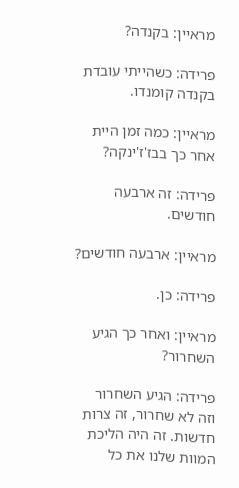מראיין: בקנדה?

פרידה: כשהייתי עובדת בקנדה קומנדו.

מראיין: כמה זמן היית אחר כך בבז'ז'ינקה?

פרידה: זה ארבעה חודשים.

מראיין: ארבעה חודשים?

פרידה: כן.

מראיין: ואחר כך הגיע השחרור?

פרידה: הגיע השחרור וזה לא שחרור, זה צרות חדשות. זה היה הליכת המוות שלנו את כל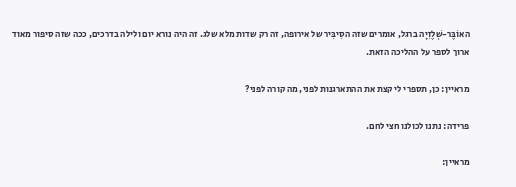האוֹבֶּר-שְׁלֶזִיָה ברגל, אומרים שזה הסִיבִּיר של אירופה, זה רק שדות מלא שלג. זה היה נורא יום ולילה בדרכים, ככה שזה סיפור מאוד ארוך לספר על ההליכה הזאת.

מראיין: כן, תספרי לי קצת את ההתארגנות לפני, מה קורה לפני?

פרידה: נתנו לכולנו חצי לחם.

מראיין: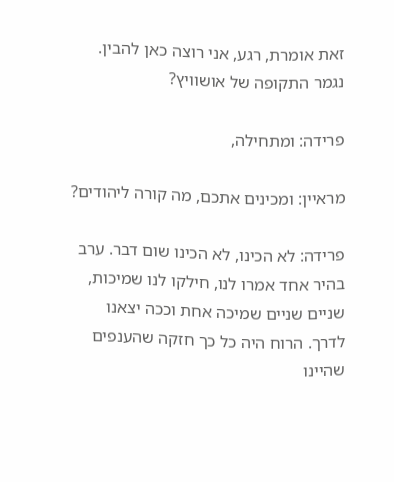זאת אומרת, רגע, אני רוצה כאן להבין. נגמר התקופה של אושוויץ?

פרידה: ומתחילה,

מראיין: ומכינים אתכם, מה קורה ליהודים?

פרידה: לא הכינו, לא הכינו שום דבר. ערב בהיר אחד אמרו לנו, חילקו לנו שמיכות, שניים שניים שמיכה אחת וככה יצאנו לדרך. הרוח היה כל כך חזקה שהענפים שהיינו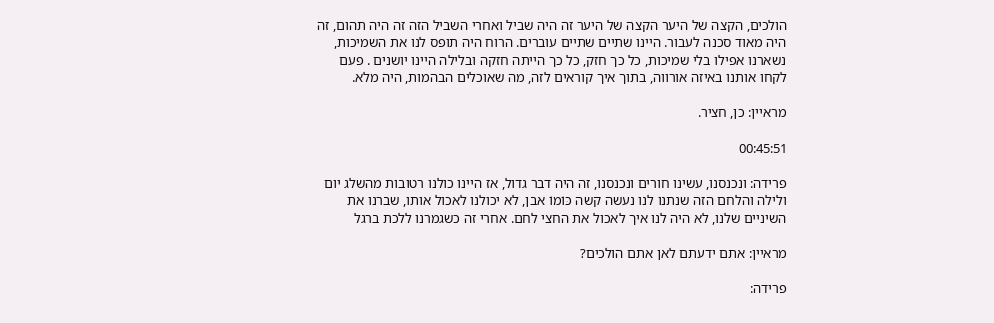הולכים, הקצה של היער הקצה של היער זה היה שביל ואחרי השביל הזה זה היה תהום, זה היה מאוד סכנה לעבור. היינו שתיים שתיים עוברים. הרוח היה תופס לנו את השמיכות, נשארנו אפילו בלי שמיכות, כל כך חזק, כל כך הייתה חזקה ובלילה היינו יושנים . פעם לקחו אותנו באיזה אורווה, בתוך איך קוראים לזה, מה שאוכלים הבהמות, היה מלא.

מראיין: כן, חציר.

00:45:51

פרידה: ונכנסנו, עשינו חורים ונכנסנו, זה היה דבר גדול, אז היינו כולנו רטובות מהשלג יום ולילה והלחם הזה שנתנו לנו נעשה קשה כּוֹמוֹ אבן, לא יכולנו לאכול אותו, שברנו את השיניים שלנו, לא היה לנו איך לאכול את החצי לחם. אחרי זה כשגמרנו ללכת ברגל

מראיין: אתם ידעתם לאן אתם הולכים?

פרידה: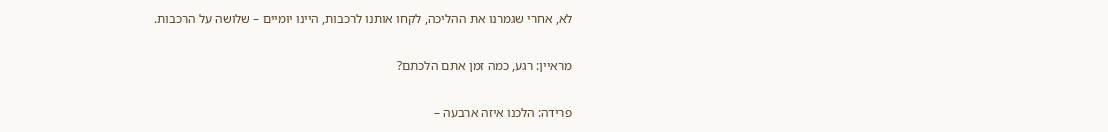לא, אחרי שגמרנו את ההליכה, לקחו אותנו לרכבות, היינו יומיים – שלושה על הרכבות.

מראיין: רגע, כמה זמן אתם הלכתם?

פרידה: הלכנו איזה ארבעה –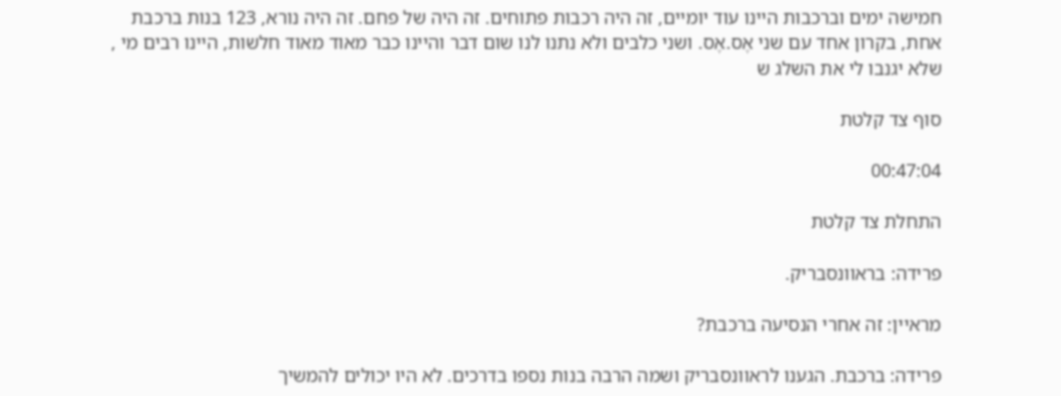חמישה ימים וברכבות היינו עוד יומיים, זה היה רכבות פתוחים. זה היה של פחם. זה היה נורא, 123 בנות ברכבת אחת, בקרון אחד עם שני אֶס.אֶס. ושני כלבים ולא נתנו לנו שום דבר והיינו כבר מאוד מאוד חלשות, היינו רבים מי , שלא יגנבו לי את השלג ש

סוף צד קלטת

00:47:04

התחלת צד קלטת

פרידה: בראוונסבריק.

מראיין: זה אחרי הנסיעה ברכבת?

פרידה: ברכבת. הגענו לראוונסבריק ושמה הרבה בנות נספו בדרכים. לא היו יכולים להמשיך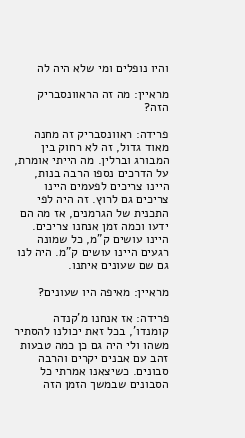והיו נופלים ומי שלא היה לה

מראיין: מה זה הראוונסבריק הזה?

פרידה: ראוונסבריק זה מחנה מאוד גדול, זה לא רחוק בין המבורג וברלין. מה הייתי אומרת, על הדרכים נספו הרבה בנות, היינו צריכים לפעמים היינו צריכים גם לרוץ. זה היה לפי התכנית של הגרמנים, אז מה הם ידעו וכמה זמן אנחנו צריכים. היינו עושים ק"מ, כל שמונה רגעים היינו עושים ק"מ. היה לנו גם שם שעונים איתנו.

מראיין: מאיפה היו שעונים?

פרידה: אז אנחנו מ'קנדה קומנדו', בכל זאת יכולנו להסתיר משהו ולי היה גם כן כמה טבעות זהב עם אבנים יקרים והרבה סבונים. כשיצאנו אמרתי כל הסבונים שבמשך הזמן הזה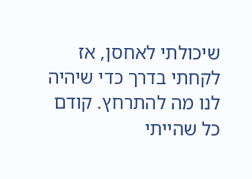שיכולתי לאחסן, אז לקחתי בדרך כדי שיהיה לנו מה להתרחץ. קודם כל שהייתי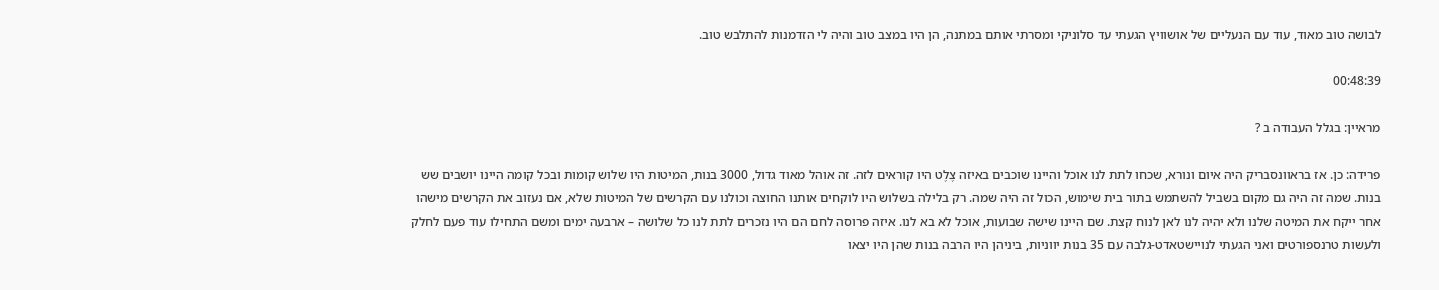לבושה טוב מאוד, עוד עם הנעליים של אושוויץ הגעתי עד סלוניקי ומסרתי אותם במתנה, הן היו במצב טוב והיה לי הזדמנות להתלבש טוב.

00:48:39

מראיין: בגלל העבודה ב ?

פרידה: כן. אז בראוונסבריק היה איום ונורא, שכחו לתת לנו אוכל והיינו שוכבים באיזה צֶלֶט היו קוראים לזה. זה אוהל מאוד גדול, 3000 בנות, המיטות היו שלוש קומות ובכל קומה היינו יושבים שש בנות. שמה זה היה גם מקום בשביל להשתמש בתור בית שימוש, הכול זה היה שמה. רק בלילה בשלוש היו לוקחים אותנו החוצה וכולנו עם הקרשים של המיטות שלא, אם נעזוב את הקרשים מישהו אחר ייקח את המיטה שלנו ולא יהיה לנו לאן לנוח קצת. שם היינו שישה שבועות, אוכל לא בא לנו. איזה פרוסה לחם הם היו נזכרים לתת לנו כל שלושה – ארבעה ימים ומשם התחילו עוד פעם לחלק ולעשות טרנספורטים ואני הגעתי לנויישטאדט-גלבה עם 35 בנות יווניות, ביניהן היו הרבה בנות שהן היו יצאו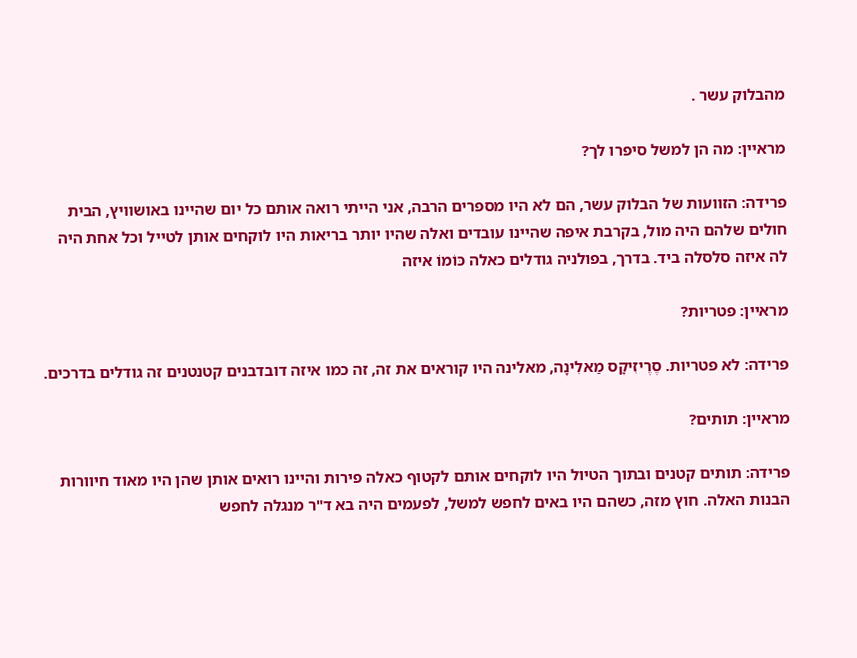מהבלוק עשר .

מראיין: מה הן למשל סיפרו לך?

פרידה: הזוועות של הבלוק עשר, הם לא היו מספרים הרבה, אני הייתי רואה אותם כל יום שהיינו באושוויץ, הבית חולים שלהם היה מול, בקרבת איפה שהיינו עובדים ואלה שהיו יותר בריאות היו לוקחים אותן לטייל וכל אחת היה לה איזה סלסלה ביד. בדרך, בפולניה גודלים כאלה כּוֹמוֹ איזה

מראיין: פטריות?

פרידה: לא פטריות. סֶרֶיזִיקָס מַאלִינָה, מאלינה היו קוראים את זה, זה כמו איזה דובדבנים קטנטנים זה גודלים בדרכים.

מראיין: תותים?

פרידה: תותים קטנים ובתוך הטיול היו לוקחים אותם לקטוף כאלה פירות והיינו רואים אותן שהן היו מאוד חיוורות הבנות האלה. חוץ מזה, כשהם היו באים לחפש למשל, לפעמים היה בא ד"ר מנגלה לחפש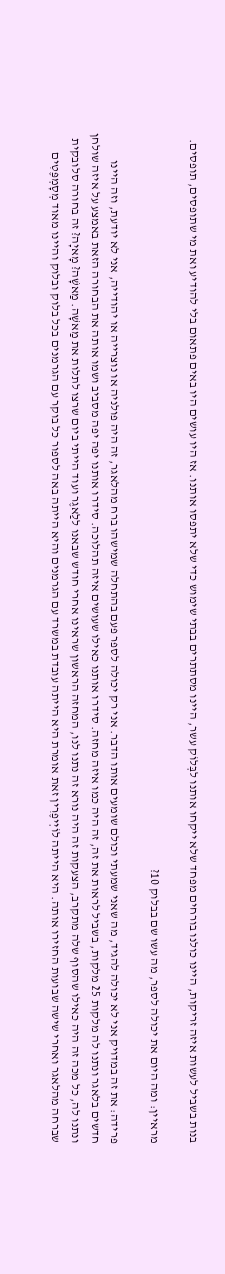בנות בשביל לעשות איזה זריקות, היינו כולנו בורחים מפחד שלא ייקחו אותנו לבְּלוֹק עשר, היינו מסתתרים בבתי שימוש כדי שלא יתפסו אותנו. אז היו עושים היו באים פתאום בלי להודיע ואת מי שתופסים, תופסים.

מראיין: ומה היום את יכולה לספר, מה עשו שם בבלוק 10?

פרידה: את זה במדויק אני לא יכולה להגיד, מה שאני שמעתי וכולם שומעים אותו הדבר. אני רק יכולה לספר פעם בהתחלה שמישהו ברח מהלאגר, זה היה פולניה או נוצרייה או יהודייה, אני לא יודעת, וזה היינו חדשים בלאגר ונתנו לה מלקות 25 מלקות, בשביל לראות את זה, זה היה כמו איזה מחזה. סידרו אותנו כאילו שעושים איזה תהלוכה. סידרו אותנו יפה יפה מסביב ושמו אותה את הבחורה הזאת באמצע על איזה שולחן ונתנו לה, כל מכה זה היה כאילו שהסוף שלה מתקרב, הצעקות זה היה נורא זה נתנו לנו, המחזה הראשון שראינו אחרי חודש שבאנו ללַאגֶר ועוד הייתי ביום שרצו לתלות את מַאשָׁה. מַאשָׁה? מָאיָה? זה בחורה סלובקית שברחה מהלאגר ואחרי שישה שבועות החזירו אותה. היא הייתה לוֹיְיפֶרִין זאת אומרת היא הייתה עובדת במשרד עם הגרמנים והיא הייתה באה לספור כל בוקר עם הגרמנים בכל בלוק ובלוק והיינו מאוד מְסָמְפֶּטִים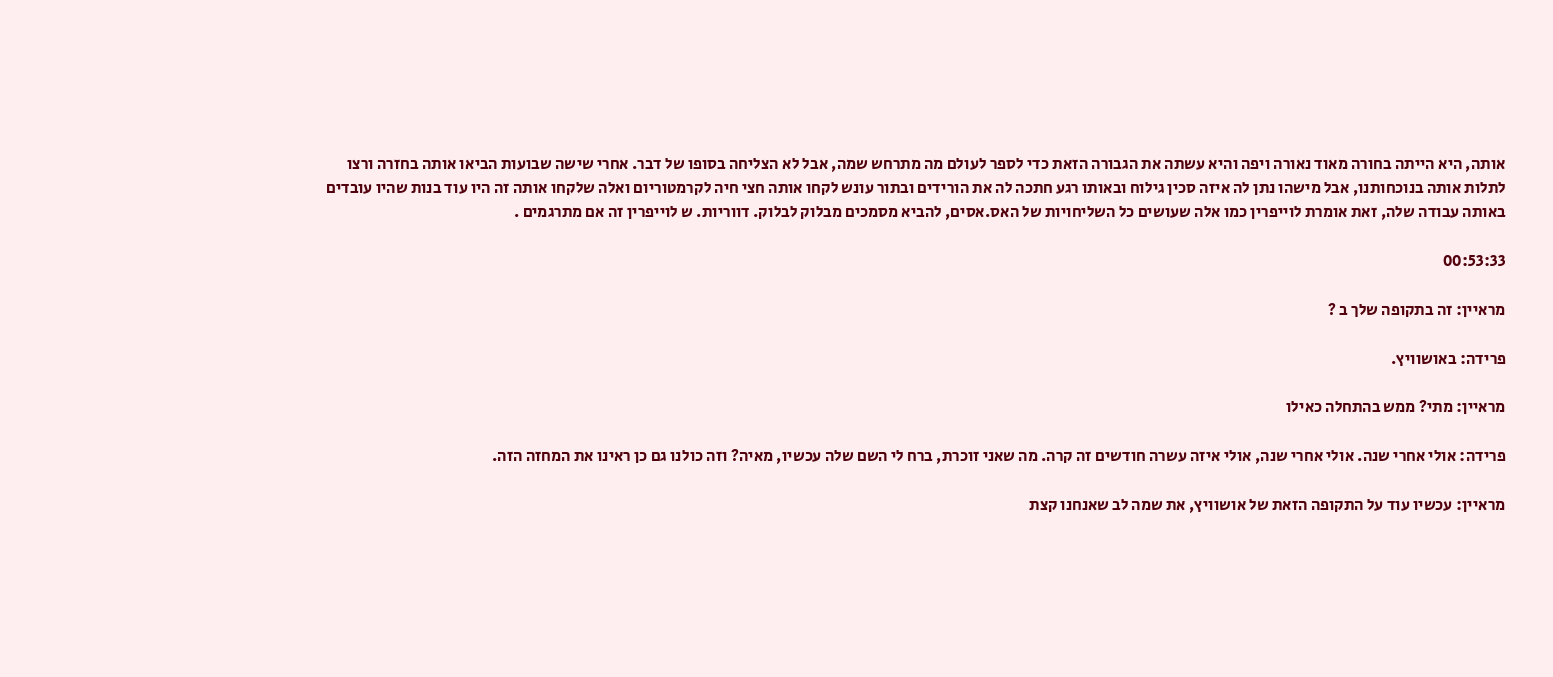אותה, היא הייתה בחורה מאוד נאורה ויפה והיא עשתה את הגבורה הזאת כדי לספר לעולם מה מתרחש שמה, אבל לא הצליחה בסופו של דבר. אחרי שישה שבועות הביאו אותה בחזרה ורצו לתלות אותה בנוכחותנו, אבל מישהו נתן לה איזה סכין גילוח ובאותו רגע חתכה לה את הורידים ובתור עונש לקחו אותה חצי חיה לקרמטוריום ואלה שלקחו אותה זה היו עוד בנות שהיו עובדים באותה עבודה שלה, זאת אומרת לוייפרין כמו אלה שעושים כל השליחויות של האס.אסים, להביא מסמכים מבלוק לבלוק. דווריות. ש לוייפרין זה אם מתרגמים .

00:53:33

מראיין: זה בתקופה שלך ב ?

פרידה: באושוויץ.

מראיין: מתי? ממש בהתחלה כאילו

פרידה: אולי אחרי שנה. אולי אחרי שנה, אולי איזה עשרה חודשים זה קרה. מה שאני זוכרת, ברח לי השם שלה עכשיו, מאיה? וזה כולנו גם כן ראינו את המחזה הזה.

מראיין: עכשיו עוד על התקופה הזאת של אושוויץ, את שמה לב שאנחנו קצת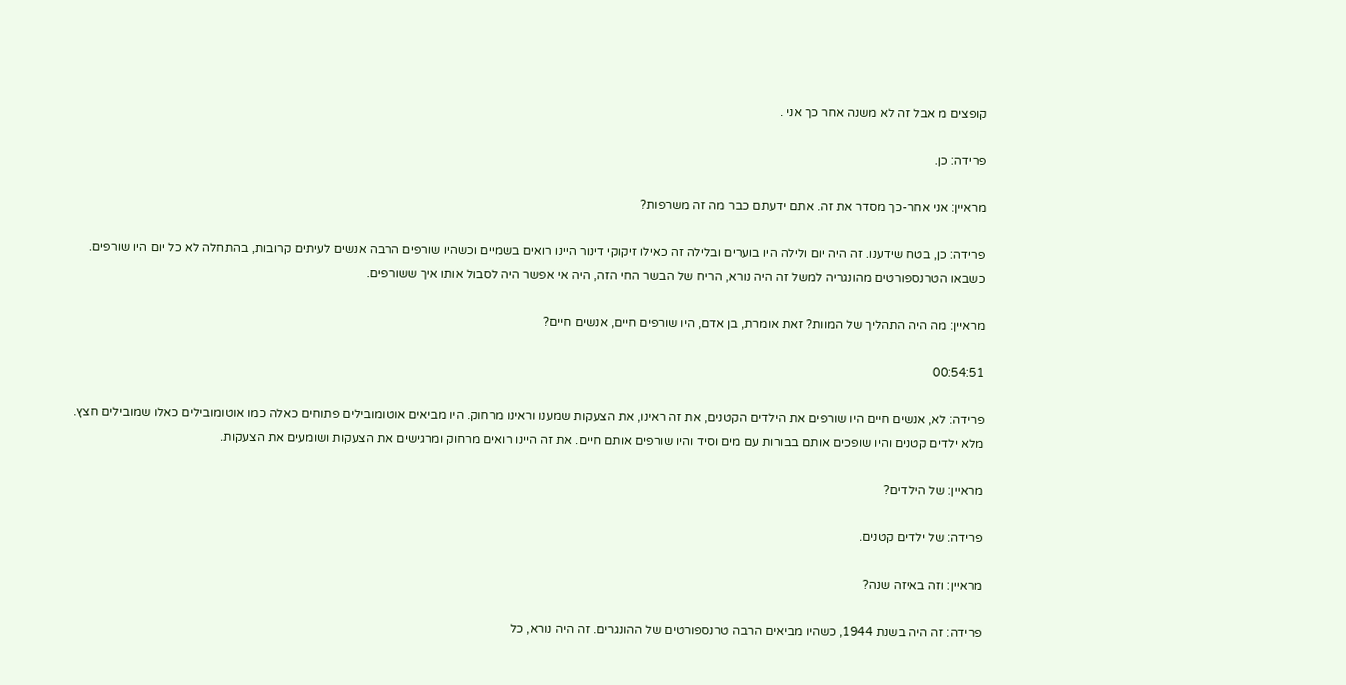קופצים מ אבל זה לא משנה אחר כך אני .

פרידה: כן.

מראיין: אני אחר-כך מסדר את זה. אתם ידעתם כבר מה זה משרפות?

פרידה: כן, בטח שידענו. זה היה יום ולילה היו בוערים ובלילה זה כאילו זיקוקי דינור היינו רואים בשמיים וכשהיו שורפים הרבה אנשים לעיתים קרובות, בהתחלה לא כל יום היו שורפים. כשבאו הטרנספורטים מהונגריה למשל זה היה נורא, הריח של הבשר החי הזה, היה אי אפשר היה לסבול אותו איך ששורפים.

מראיין: מה היה התהליך של המוות? זאת אומרת, בן אדם, היו שורפים חיים, אנשים חיים?

00:54:51

פרידה: לא, אנשים חיים היו שורפים את הילדים הקטנים, את זה ראינו, את הצעקות שמענו וראינו מרחוק. היו מביאים אוטומובילים פתוחים כאלה כמו אוטומובילים כאלו שמובילים חצץ. מלא ילדים קטנים והיו שופכים אותם בבורות עם מים וסיד והיו שורפים אותם חיים. את זה היינו רואים מרחוק ומרגישים את הצעקות ושומעים את הצעקות.

מראיין: של הילדים?

פרידה: של ילדים קטנים.

מראיין: וזה באיזה שנה?

פרידה: זה היה בשנת 1944, כשהיו מביאים הרבה טרנספורטים של ההונגרים. זה היה נורא, כל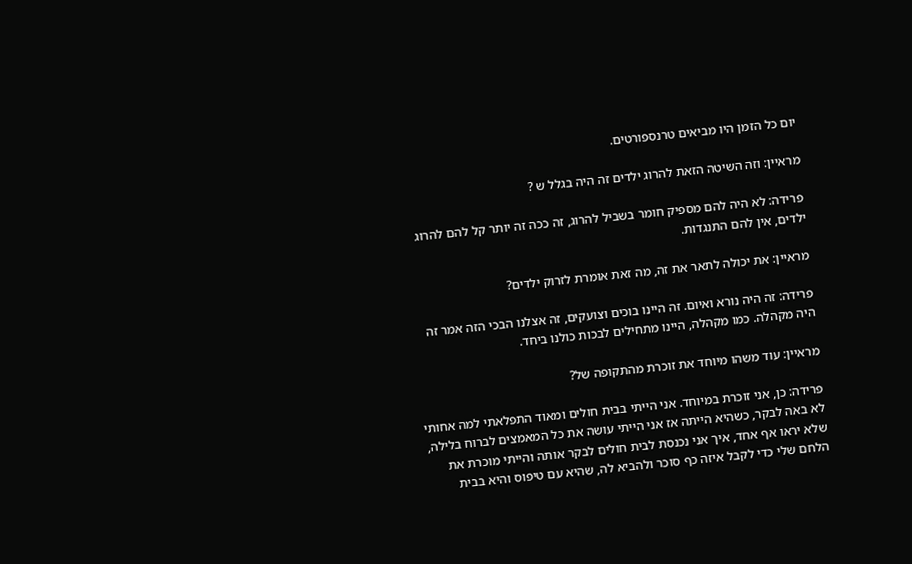יום כל הזמן היו מביאים טרנספורטים.

מראיין: וזה השיטה הזאת להרוג ילדים זה היה בגלל ש ?

פרידה: לא היה להם מספיק חומר בשביל להרוג, זה ככה זה יותר קל להם להרוג ילדים, אין להם התנגדות.

מראיין: את יכולה לתאר את זה, מה זאת אומרת לזרוק ילדים?

פרידה: זה היה נורא ואיום. זה היינו בוכים וצועקים, זה אצלנו הבכי הזה אמר זה היה מקהלה. כמו מקהלה, היינו מתחילים לבכות כולנו ביחד.

מראיין: עוד משהו מיוחד את זוכרת מהתקופה של?

פרידה: כן, אני זוכרת במיוחד. אני הייתי בבית חולים ומאוד התפלאתי למה אחותי לא באה לבקר, כשהיא הייתה אז אני הייתי עושה את כל המאמצים לברוח בלילה, שלא יראו אף אחד, איך אני נכנסת לבית חולים לבקר אותה והייתי מוכרת את הלחם שלי כדי לקבל איזה כף סוכר ולהביא לה, שהיא עם טיפוס והיא בבית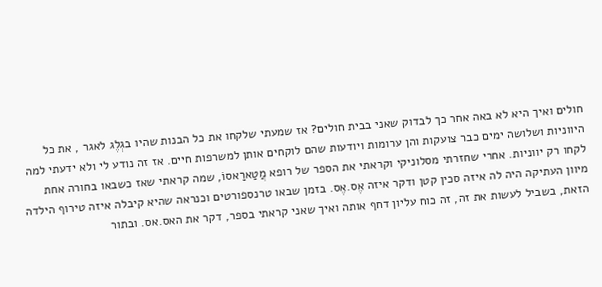חולים ואיך היא לא באה אחר כך לבדוק שאני בבית חולים? אז שמעתי שלקחו את כל הבנות שהיו בגְלֶג לאגר , את כל היווניות ושלושה ימים כבר צועקות והן ערומות ויודעות שהם לוקחים אותן למשרפות חיים. אז זה נודע לי ולא ידעתי למה לקחו רק יווניות. אחרי שחזרתי מסלוניקי וקראתי את הספר של רופא מֲטַארַאסוֹ, שמה קראתי שאז כשבאו בחורה אחת מיוון העתיקה היה לה איזה סכין קטן ודקר איזה אֶס.אֶס. בזמן שבאו טרנספורטים וכנראה שהיא קיבלה איזה טירוף הילדה הזאת, בשביל לעשות את זה, זה כוח עליון דחף אותה ואיך שאני קראתי בספר, דקר את האס.אס. ובתור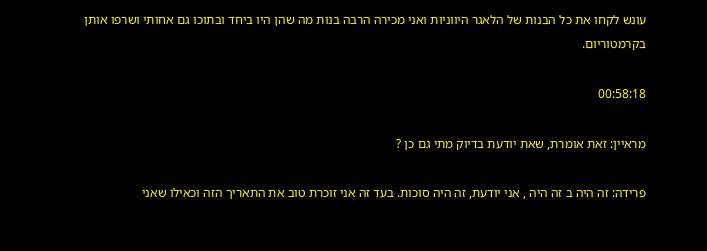עונש לקחו את כל הבנות של הלאגר היווניות ואני מכירה הרבה בנות מה שהן היו ביחד ובתוכו גם אחותי ושרפו אותן בקרמטוריום.

00:58:18

מראיין: זאת אומרת, שאת יודעת בדיוק מתי גם כן ?

פרידה: זה היה ב זה היה , אני יודעת, זה היה סוכות. בעד זה אני זוכרת טוב את התאריך הזה וכאילו שאני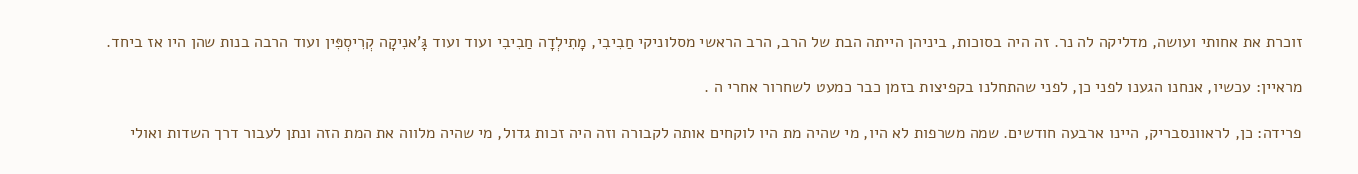זוכרת את אחותי ועושה, מדליקה לה נר. זה היה בסוכות, ביניהן הייתה הבת של הרב, הרב הראשי מסלוניקי חַבִיבִי, מָתִילְדָה חַבִיבִי ועוד ועוד גָּ'אנִיקָה קְרִיסְפִּין ועוד הרבה בנות שהן היו אז ביחד.

מראיין: עכשיו, אנחנו הגענו לפני כן, לפני שהתחלנו בקפיצות בזמן כבר כמעט לשחרור אחרי ה .

פרידה: כן, לראוונסבריק, היינו ארבעה חודשים. שמה משרפות לא היו, מי שהיה מת היו לוקחים אותה לקבורה וזה היה זכות גדול, מי שהיה מלווה את המת הזה ונתן לעבור דרך השדות ואולי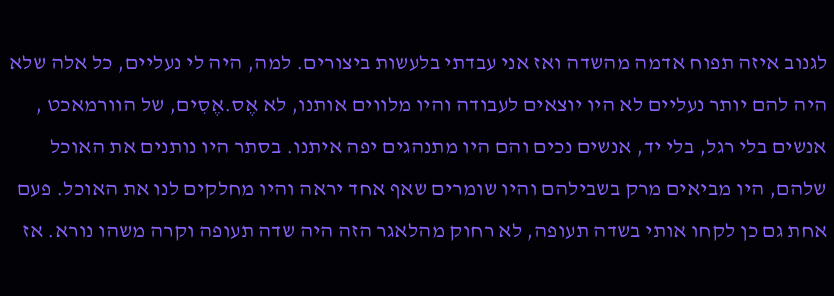לגנוב איזה תפוח אדמה מהשדה ואז אני עבדתי בלעשות ביצורים. למה, היה לי נעליים, כל אלה שלא היה להם יותר נעליים לא היו יוצאים לעבודה והיו מלווים אותנו, לא אֶס.אֶסִים, של הוורמאכט , אנשים בלי רגל, בלי יד, אנשים נכים והם היו מתנהגים יפה איתנו. בסתר היו נותנים את האוכל שלהם, היו מביאים מרק בשבילהם והיו שומרים שאף אחד יראה והיו מחלקים לנו את האוכל. פעם אחת גם כן לקחו אותי בשדה תעופה, לא רחוק מהלאגר הזה היה שדה תעופה וקרה משהו נורא. אז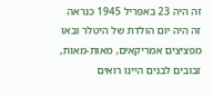זה היה 23 באפריל 1945 כנראה זה היה יום הולדת של היטלר ובאו מפציצים אמריקאים, מאות-מאות, זבובים לבנים היינו רואים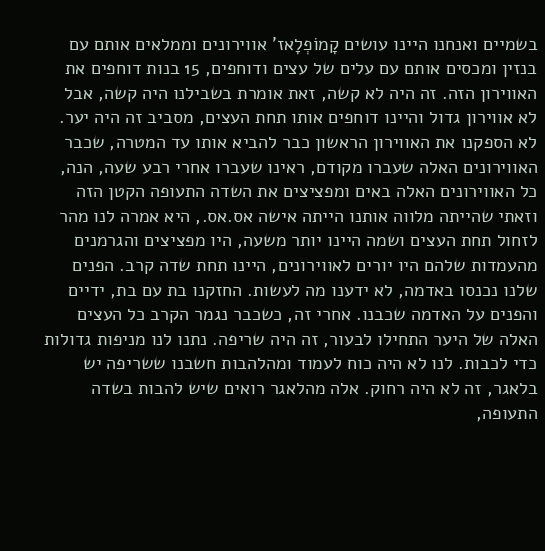בשמיים ואנחנו היינו עושים קָמוֹפְלָאז' אווירונים וממלאים אותם עם בנזין ומכסים אותם עם עלים של עצים ודוחפים, 15 בנות דוחפים את האווירון הזה. זה היה לא קשה, זאת אומרת בשבילנו היה קשה, אבל לא אווירון גדול והיינו דוחפים אותו תחת העצים, מסביב זה היה יער. לא הספקנו את האווירון הראשון כבר להביא אותו עד המטרה, שכבר האווירונים האלה שעברו מקודם, ראינו שעברו אחרי רבע שעה, הנה, כל האווירונים האלה באים ומפציצים את השדה התעופה הקטן הזה וזאתי שהייתה מלווה אותנו הייתה אישה אס.אס., היא אמרה לנו מהר לזחול תחת העצים ושמה היינו יותר משעה, היו מפציצים והגרמנים מהעמדות שלהם היו יורים לאווירונים, היינו תחת שדה קרב. הפנים שלנו נכנסו באדמה, לא ידענו מה לעשות. החזקנו בת עם בת, ידיים והפנים על האדמה שכבנו. אחרי זה, כשכבר נגמר הקרב כל העצים האלה של היער התחילו לבעור, זה היה שריפה. נתנו לנו מניפות גדולות כדי לכבות. לנו לא היה כוח לעמוד ומהלהבות חשבנו ששריפה יש בלאגר, זה לא היה רחוק. אלה מהלאגר רואים שיש להבות בשדה התעופה,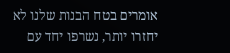אומרים בטח הבנות שלנו לא יחזרו יותר, נשרפו יחד עם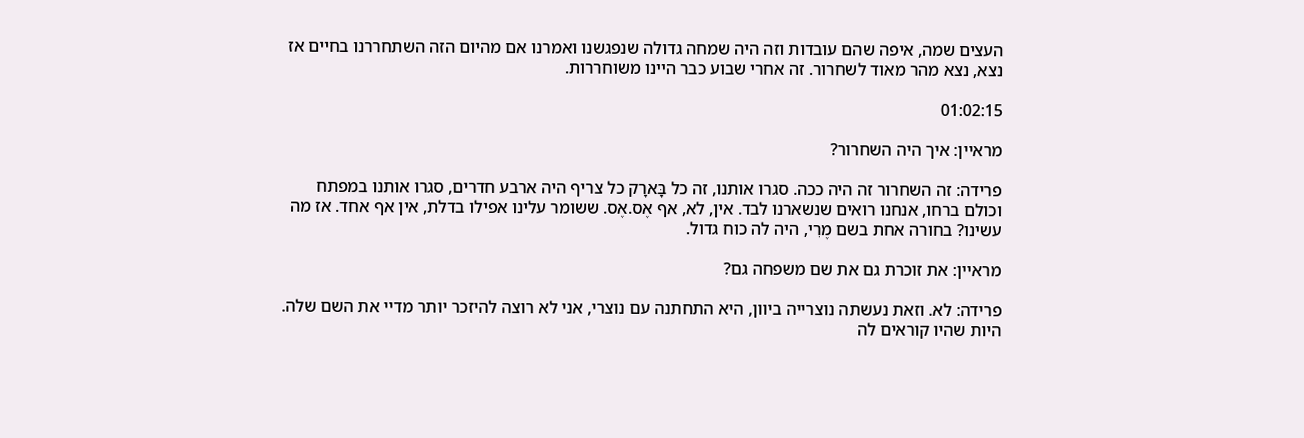העצים שמה, איפה שהם עובדות וזה היה שמחה גדולה שנפגשנו ואמרנו אם מהיום הזה השתחררנו בחיים אז נצא, נצא מהר מאוד לשחרור. זה אחרי שבוע כבר היינו משוחררות.

01:02:15

מראיין: איך היה השחרור?

פרידה: זה השחרור זה היה ככה. סגרו אותנו, זה כל בָּארָק כל צריף היה ארבע חדרים, סגרו אותנו במפתח וכולם ברחו, אנחנו רואים שנשארנו לבד. אין, לא, אף אֶס.אֶס. ששומר עלינו אפילו בדלת, אין אף אחד. אז מה עשינו? בחורה אחת בשם מֶרִי, היה לה כוח גדול.

מראיין: את זוכרת גם את שם משפחה גם?

פרידה: לא. וזאת נעשתה נוצרייה ביוון, היא התחתנה עם נוצרי, אני לא רוצה להיזכר יותר מדיי את השם שלה. היות שהיו קוראים לה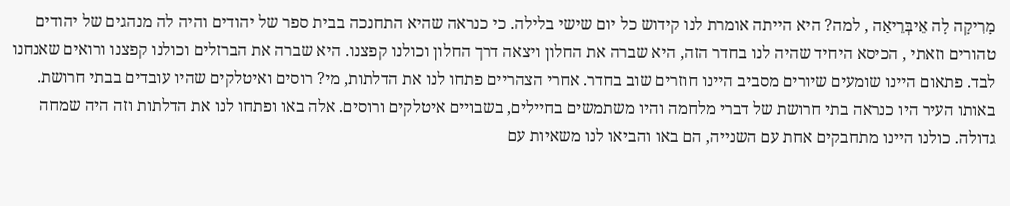מָרִיקָה לָה אֵיבְּרֵיאַה , למה? היא הייתה אומרת לנו קידוש כל יום שישי בלילה. כי כנראה שהיא התחנכה בבית ספר של יהודים והיה לה מנהגים של יהודים טהורים וזאתי , הכיסא היחיד שהיה לנו בחדר הזה, היא שברה את החלון ויצאה דרך החלון וכולנו קפצנו. היא שברה את הברזלים וכולנו קפצנו ורואים שאנחנו לבד. פתאום היינו שומעים שיורים מסביב היינו חוזרים שוב בחדר. אחרי הצהריים פתחו לנו את הדלתות, מי? רוסים ואיטלקים שהיו עובדים בבתי חרושת. באותו העיר היו כנראה בתי חרושת של דברי מלחמה והיו משתמשים בחיילים, בשבויים איטלקים ורוסים. אלה באו ופתחו לנו את הדלתות וזה היה שמחה גדולה. כולנו היינו מתחבקים אחת עם השנייה, הם באו והביאו לנו משאיות עם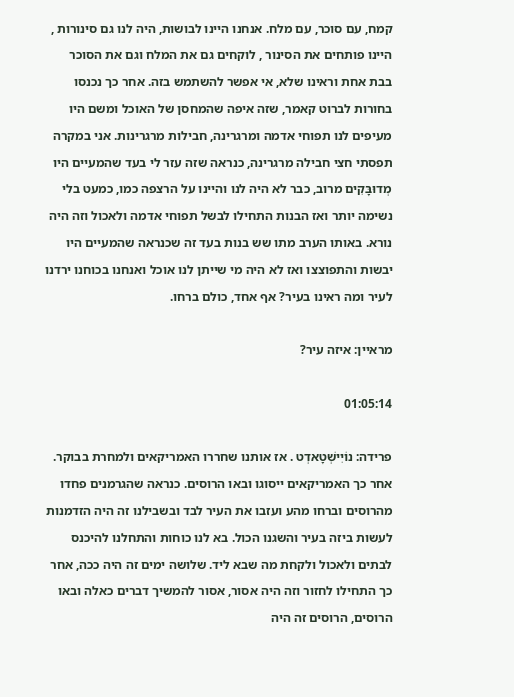קמח, עם סוכר, עם מלח. אנחנו היינו לבושות, היה לנו גם סינורות , היינו פותחים את הסינור , לוקחים גם את המלח וגם את הסוכר בבת אחת וראינו שלא, אי אפשר להשתמש בזה. אחר כך נכנסו בחורות לברוט קאמר, שזה איפה שהמחסן של האוכל ומשם היו מעיפים לנו תפוחי אדמה ומרגרינה, חבילות מרגרינות. אני במקרה תפסתי חצי חבילה מרגרינה, כנראה שזה עזר לי בעד שהמעיים היו מְדוּבָּקִים מרוב, כבר לא היה לנו והיינו על הרצפה כמו, כמעט בלי נשימה יותר ואז הבנות התחילו לבשל תפוחי אדמה ולאכול וזה היה נורא. באותו הערב מתו שש בנות בעד זה שכנראה שהמעיים היו יבשות והתפוצצו ואז לא היה מי שייתן לנו אוכל ואנחנו בכוחנו ירדנו לעיר ומה ראינו בעיר? אף אחד, כולם ברחו.

מראיין: איזה עיר?

01:05:14

פרידה: נוֹיִישְׁטָאדְט . אז אותנו שחררו האמריקאים ולמחרת בבוקר. אחר כך האמריקאים ייסוגו ובאו הרוסים. כנראה שהגרמנים פחדו מהרוסים וברחו מהע ועזבו את העיר לבד ובשבילנו זה היה הזדמנות לעשות ביזה בעיר והשגנו הכול. בא לנו כוחות והתחלנו להיכנס לבתים ולאכול ולקחת מה שבא ליד. שלושה ימים זה היה ככה, אחר כך התחילו לחזור וזה היה אסור, אסור להמשיך דברים כאלה ובאו הרוסים, הרוסים זה היה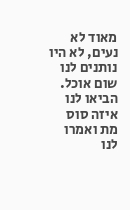מאוד לא נעים, לא היו נותנים לנו שום אוכל. הביאו לנו איזה סוס מת ואמרו לנו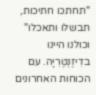"תחתכו חתיכות, תבשלו ותאכלו" וכולנו היינו בדִיזֶנְטֶרִיָה. עם הכוחות האחרונים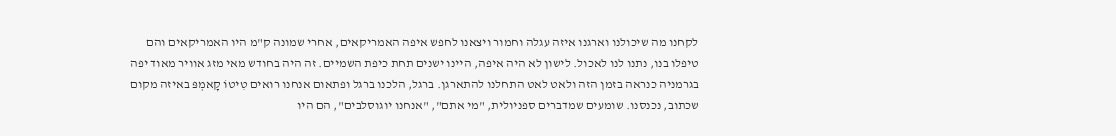לקחנו מה שיכולנו וארגנו איזה עגלה וחמור ויצאנו לחפש איפה האמריקאים, אחרי שמונה ק"מ היו האמריקאים והם טיפלו בנו, נתנו לנו לאכול. לישון לא היה איפה, היינו ישנים תחת כיפת השמיים. זה היה בחודש מאי מזג אוויר מאוד יפה בגרמניה כנראה בזמן הזה ולאט לאט התחלנו להתארגן. ברגל, הלכנו ברגל ופתאום אנחנו רואים טִיטוֹ קָאמְפּ באיזה מקום שכתוב, נכנסנו. שומעים שמדברים ספניולית, "מי אתם", "אנחנו יוגוסלבים", הם היו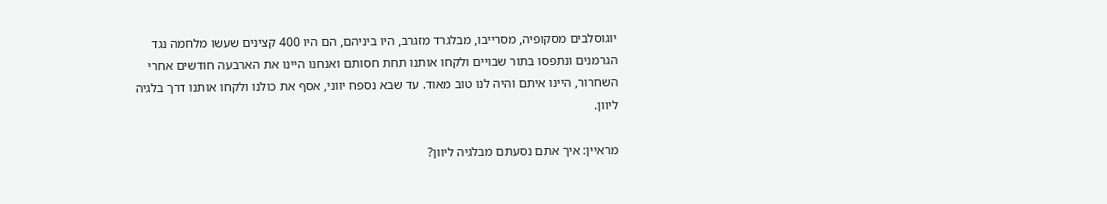יוגוסלבים מסקופיה, מסרייבו, מבלגרד מזגרב, היו ביניהם, הם היו 400 קצינים שעשו מלחמה נגד הגרמנים ונתפסו בתור שבויים ולקחו אותנו תחת חסותם ואנחנו היינו את הארבעה חודשים אחרי השחרור, היינו איתם והיה לנו טוב מאוד. עד שבא נספח יווני, אסף את כולנו ולקחו אותנו דרך בלגיה ליוון.

מראיין: איך אתם נסעתם מבלגיה ליוון?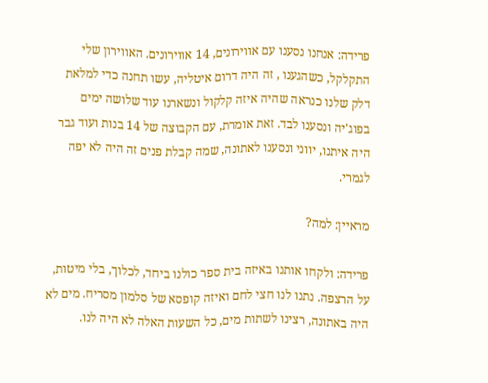פרידה: אנחנו נסענו עם אווירונים, 14 אווירונים. האווירון שלי התקלקל, כשהגענו , זה היה דרום איטליה, עשו תחנה כדי למלאת דלק שלנו כנראה שהיה איזה קלקול ונשארנו עוד שלושה ימים בפוג'יה ונסענו לבד. זאת אומרת, עם הקבוצה של 14 בנות ועוד גבר היה איתנו, יווני ונסענו לאתונה, שמה קבלת פנים זה היה לא יפה לגמרי.

מראיין: למה?

פרידה: ולקחו אותנו באיזה בית ספר כולנו ביחד, לכלוך, בלי מיטות, על הרצפה. נתנו לנו חצי לחם ואיזה קופסא של סלמון מסריח. מים לא היה באתונה, רצינו לשתות מים, כל השעות האלה לא היה לנו.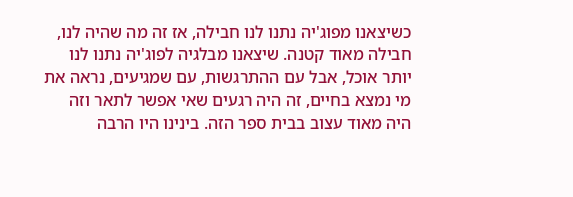כשיצאנו מפוג'יה נתנו לנו חבילה, אז זה מה שהיה לנו, חבילה מאוד קטנה. שיצאנו מבלגיה לפוג'יה נתנו לנו יותר אוכל, אבל עם ההתרגשות, עם שמגיעים, נראה את מי נמצא בחיים, זה היה רגעים שאי אפשר לתאר וזה היה מאוד עצוב בבית ספר הזה. בינינו היו הרבה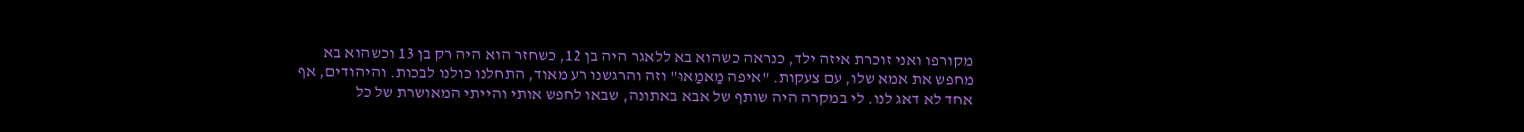מקורפו ואני זוכרת איזה ילד, כנראה כשהוא בא ללאגר היה בן 12, כשחזר הוא היה רק בן 13 וכשהוא בא מחפש את אמא שלו, עם צעקות. "איפה מַאמַאוּ" וזה והרגשנו רע מאוד, התחלנו כולנו לבכות. והיהודים, אף אחד לא דאג לנו. לי במקרה היה שותף של אבא באתונה, שבאו לחפש אותי והייתי המאושרת של כל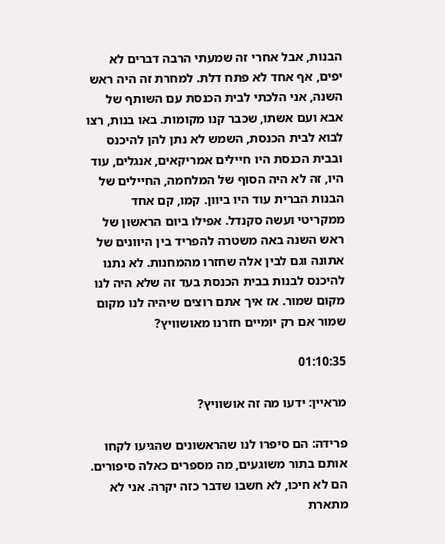הבנות, אבל אחרי זה שמעתי הרבה דברים לא יפים, אף אחד לא פתח דלת. למחרת זה היה ראש השנה, אני הלכתי לבית הכנסת עם השותף של אבא ועם אשתו, שכבר קנו מקומות. באו בנות, רצו לבוא לבית הכנסת, השמש לא נתן להן להיכנס ובבית הכנסת היו חיילים אמריקאים, אנגלים, עוד היו, זה לא היה הסוף של המלחמה, החיילים של הבנות הברית עוד היו ביוון. קמו, קם אחד ממקריטי ועשה סקנדל. אפילו ביום הראשון של ראש השנה באה משטרה להפריד בין היוונים של אתונה וגם לבין אלה שחזרו מהמחנות. לא נתנו להיכנס לבנות בבית הכנסת בעד זה שלא היה לנו מקום שמור. אז איך אתם רוצים שיהיה לנו מקום שמור אם רק יומיים חזרנו מאושוויץ?

01:10:35

מראיין: ידעו מה זה אושוויץ?

פרידה: הם סיפרו לנו שהראשונים שהגיעו לקחו אותם בתור משוגעים, מה מספרים כאלה סיפורים. הם לא חיכו, לא חשבו שדבר כזה יקרה. אני לא מתארת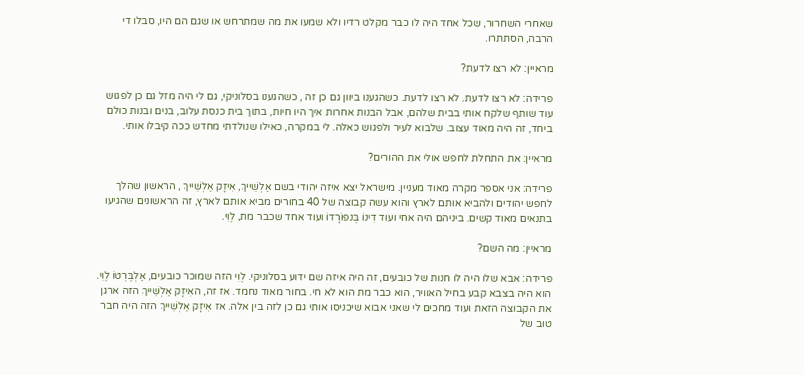שאחרי השחרור, שכל אחד היה לו כבר מקלט רדיו ולא שמעו את מה שמתרחש או שגם הם היו, סבלו די הרבה, הסתתרו.

מראיין: לא רצו לדעת?

פרידה: לא רצו לדעת. לא רצו לדעת. כשהגענו ביוון גם כן זה , כשהגענו בסלוניקי, גם לי היה מזל גם כן לפגוש עוד שותף שלקח אותי בבית שלהם, אבל הבנות אחרות איך היו חיות, בתוך בית כנסת עלוב, בנים ובנות כולם ביחד, זה היה מאוד עצוב. שלבוא לעיר ולפגוש כאלה. לי במקרה, כאילו שנולדתי מחדש ככה קיבלו אותי.

מראיין: את התחלת לחפש אולי את ההורים?

פרידה: אני אספר מקרה מאוד מעניין. מישראל יצא איזה יהודי בשם אַלְשֵׁייךְ, אִיזָק אַלְשֵׁייךְ , הראשון שהלך לחפש יהודים ולהביא אותם לארץ והוא עשה קבוצה של 40 בחורים מביא אותם לארץ, זה הראשונים שהגיעו בתנאים מאוד קשים. ביניהם היה אחי ועוד דִינוֹ בֶּנפוֹרָדוֹ ועוד אחד שכבר מת, לֶוִי.

מראיין: מה השם?

פרידה: אבא שלו היה לו חנות של כובעים, זה היה איזה שם ידוע בסלוניקי. לֶוִי הזה שמוכר כובעים, אַלְבֶּרְטוֹ לֶוִי. הוא היה בצבא קבע בחיל האוויר, הוא כבר מת הוא לא חי. בחור מאוד נחמד. אז זה, האִיזָק אַלְשֵׁייךְ הזה ארגן את הקבוצה הזאת ועוד מחכים לי שאני אבוא שיכניסו אותי גם כן לזה בין אלה. אז אִיזָק אַלְשֵׁייךְ הזה היה חבר טוב של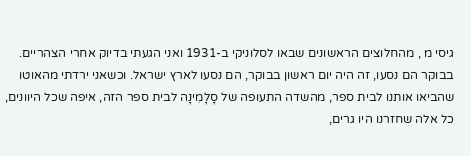גיסי מ , מהחלוצים הראשונים שבאו לסלוניקי ב-1931 ואני הגעתי בדיוק אחרי הצהריים. בבוקר הם נסעו, זה היה יום ראשון בבוקר, הם נסעו לארץ ישראל. וכשאני ירדתי מהאוטו שהביאו אותנו לבית ספר, מהשדה התעופה של סָלָמִינָה לבית ספר הזה, איפה שכל היוונים, כל אלה שחזרנו היו גרים,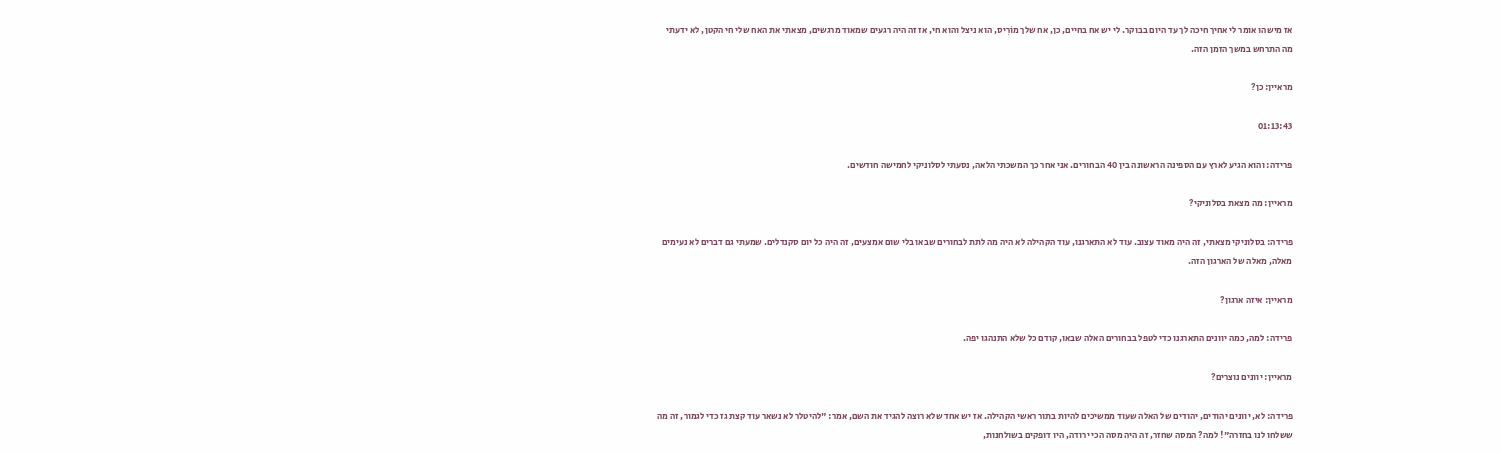אז מישהו אומר לי אחיך חיכה לך עד היום בבוקר. לי יש אח בחיים, כן, אח שלך מוֹרִיס, הוא ניצל והוא חי, אז זה היה רגעים שמאוד מרגשים, מצאתי את האח שלי חי הקטן, לא ידעתי מה התרחש במשך הזמן הזה.

מראיין: כן?

01:13:43

פרידה: והוא הגיע לארץ עם הספינה הראשונה בין 40 הבחורים. אני אחר כך המשכתי הלאה, נסעתי לסלוניקי לחמישה חודשים.

מראיין: מה מצאת בסלוניקי?

פרידה: בסלוניקי מצאתי, זה היה מאוד עצוב. עוד לא התארגנו, עוד הקהילה לא היה מה לתת לבחורים שבאו בלי שום אמצעים, זה היה כל יום סקנדלים. שמעתי גם דברים לא נעימים מאלה, מאלה של הארגון הזה.

מראיין: איזה ארגון?

פרידה: למה, כמה יוונים התארגנו כדי לטפל בבחורים האלה שבאו, קודם כל שלא התנהגו יפה.

מראיין: יוונים נוצרים?

פרידה: לא, יוונים יהודים, יהודים של האלה שעוד ממשיכים להיות בתור ראשי הקהילה. אז יש אחד שלא רוצה להגיד את השם, אמר: "להיטלר לא נשאר עוד קצת גז כדי לגמור, זה מה ששלחו לנו בחזרה"! למה? המסה שחזר, זה היה מסה הכי ירודה, היו דופקים בשולחנות,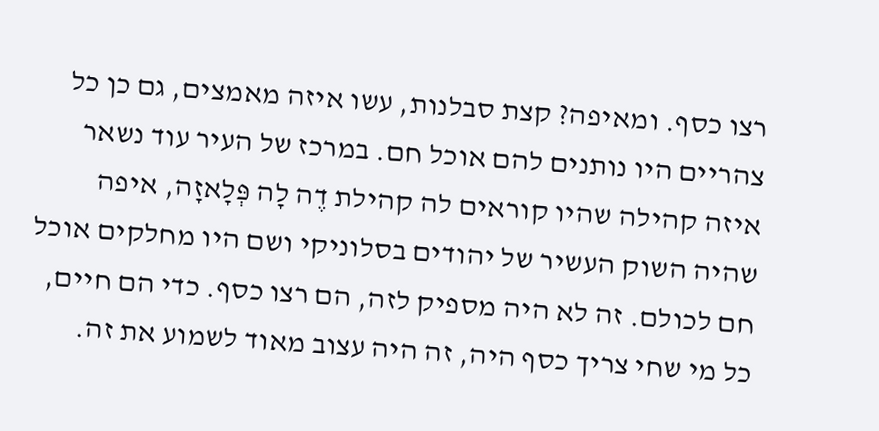רצו כסף. ומאיפה? קצת סבלנות, עשו איזה מאמצים, גם כן כל צהריים היו נותנים להם אוכל חם. במרכז של העיר עוד נשאר איזה קהילה שהיו קוראים לה קהילת דֶה לָה פְּלָאזָה, איפה שהיה השוק העשיר של יהודים בסלוניקי ושם היו מחלקים אוכל חם לכולם. זה לא היה מספיק לזה, הם רצו כסף. כדי הם חיים, כל מי שחי צריך כסף היה, זה היה עצוב מאוד לשמוע את זה.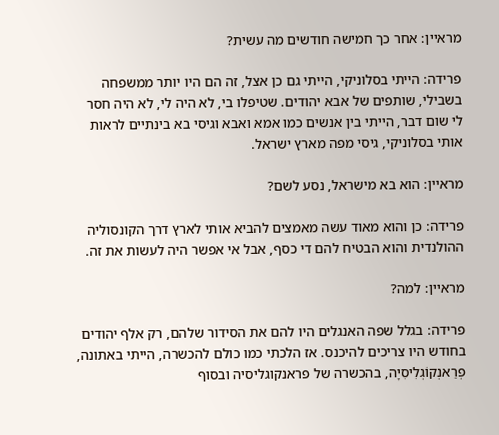מראיין: אחר כך חמישה חודשים מה עשית?

פרידה: הייתי בסלוניקי, הייתי גם כן אצל, זה הם היו יותר ממשפחה בשבילי, שותפים של אבא יהודים. שטיפלו בי, לא היה לי, לא היה חסר לי שום דבר, הייתי בין אנשים כמו אמא ואבא וגיסי בא בינתיים לראות אותי בסלוניקי, גיסי מפה מארץ ישראל.

מראיין: הוא בא מישראל, נסע לשם?

פרידה: כן והוא מאוד עשה מאמצים להביא אותי לארץ דרך הקונסוליה ההולנדית והוא הבטיח להם די כסף, אבל אי אפשר היה לעשות את זה.

מראיין: למה?

פרידה: בגלל שפה האנגלים היו להם את הסידור שלהם, רק אלף יהודים בחודש היו צריכים להיכנס. אז הלכתי כמו כולם להכשרה, הייתי באתונה, פְרַאנְקוֹגְלִיסִיָה, בהכשרה של פראנקוגליסיה ובסוף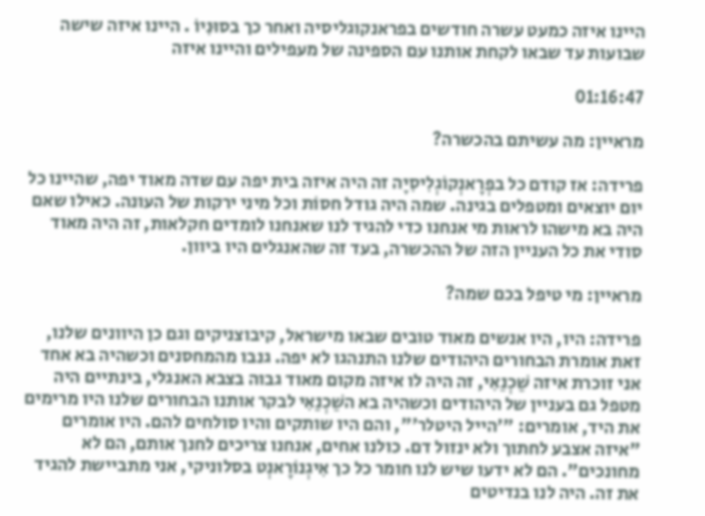היינו איזה כמעט עשרה חודשים בפראנקוגליסיה ואחר כך בסוּנִיוֹ . היינו איזה שישה שבועות עד שבאו לקחת אותנו עם הספינה של מעפילים והיינו איזה

01:16:47

מראיין: מה עשיתם בהכשרה?

פרידה: אז קודם כל בפְרָאנְקוֹגְלִיסִיָה זה היה איזה בית יפה עם שדה מאוד יפה, שהיינו כל יום יוצאים ומטפלים בגינה. שמה היה גודל חסוֹת וכל מיני ירקות של העונה. כאילו שאם היה בא מישהו לראות מי אנחנו כדי להגיד לנו שאנחנו לומדים חקלאות, זה היה מאוד סודי את כל העניין הזה של ההכשרה, בעד זה שהאנגלים היו ביוון.

מראיין: מי טיפל בכם שמה?

פרידה: היו, היו אנשים מאוד טובים שבאו מישראל, קיבוצניקים וגם כן היוונים שלנו, זאת אומרת הבחורים היהודים שלנו התנהגו לא יפה. גנבו מהמחסנים וכשהיה בא אחד אני זוכרת איזה שַׁכְנַאִי, זה היה לו איזה מקום מאוד גבוה בצבא האנגלי, בינתיים היה מטפל גם בעניין של היהודים וכשהיה בא השַׁכְנַאִי לבקר אותנו הבחורים שלנו היו מרימים את היד, אומרים: "'הייל היטלר'", והם היו שותקים והיו סולחים להם. היו אומרים "איזה אצבע לחתוך ולא ינזול דם. כולנו אחים, אנחנו צריכים לחנך אותם, הם לא מחונכים". הם לא ידעו שיש לנו חומר כל כך אִיגְנוֹרָאנְט בסלוניקי, אני מתביישת להגיד את זה. היה לנו בנדיטים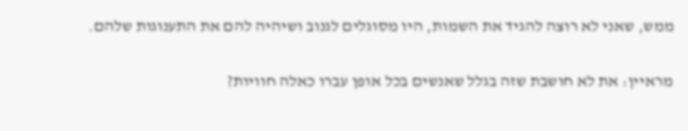ממש, שאני לא רוצה להגיד את השמות, היו מסוגלים לגנוב ושיהיה להם את התענוגות שלהם.

מראיין: את לא חושבת שזה בגלל שאנשים בכל אופן עברו כאלה חוויות?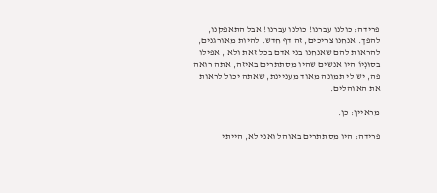פרידה: כולנו עברנו! כולנו עברנו! אבל התאפקנו, להפך. אנחנו צריכים, זה דף חדש. להיות מאורגנים, להראות להם שאנחנו בני אדם בכל זאת ולא , אפילו בסוּנְיוֹ היו אנשים שהיו מסתתרים באיזה, אתה רואה פה, יש לי תמונה מאוד מעניינת, שאתה יכול לראות את האוהלים.

מראיין: כן.

פרידה: היו מסתתרים באוהל ואני לא, הייתי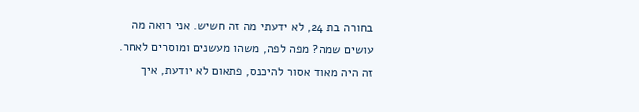בחורה בת 24, לא ידעתי מה זה חשיש. אני רואה מה עושים שמה? מפה לפה, משהו מעשנים ומוסרים לאחר. זה היה מאוד אסור להיכנס, פתאום לא יודעת, איך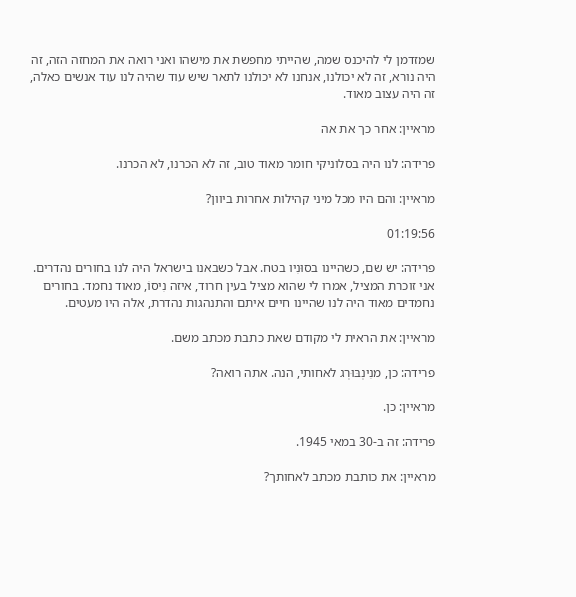שמזדמן לי להיכנס שמה, שהייתי מחפשת את מישהו ואני רואה את המחזה הזה, זה היה נורא, זה לא יכולנו, אנחנו לא יכולנו לתאר שיש עוד שהיה לנו עוד אנשים כאלה, זה היה עצוב מאוד.

מראיין: אחר כך את אה

פרידה: לנו היה בסלוניקי חומר מאוד טוב, זה לא הכרנו, לא הכרנו.

מראיין: והם היו מכל מיני קהילות אחרות ביוון?

01:19:56

פרידה: יש שם, כשהיינו בסוּנִיו בטח. אבל כשבאנו בישראל היה לנו בחורים נהדרים. אני זוכרת המציל, אמרו לי שהוא מציל בעין חרוד, איזה נִיסוֹ, מאוד נחמד. בחורים נחמדים מאוד היה לנו שהיינו חיים איתם והתנהגות נהדרת, אלה היו מעטים.

מראיין: את הראית לי מקודם שאת כתבת מכתב משם.

פרידה: כן, מנִינְבּוּרְג לאחותי, הנה. אתה רואה?

מראיין: כן.

פרידה: זה ב-30 במאי 1945.

מראיין: את כותבת מכתב לאחותך?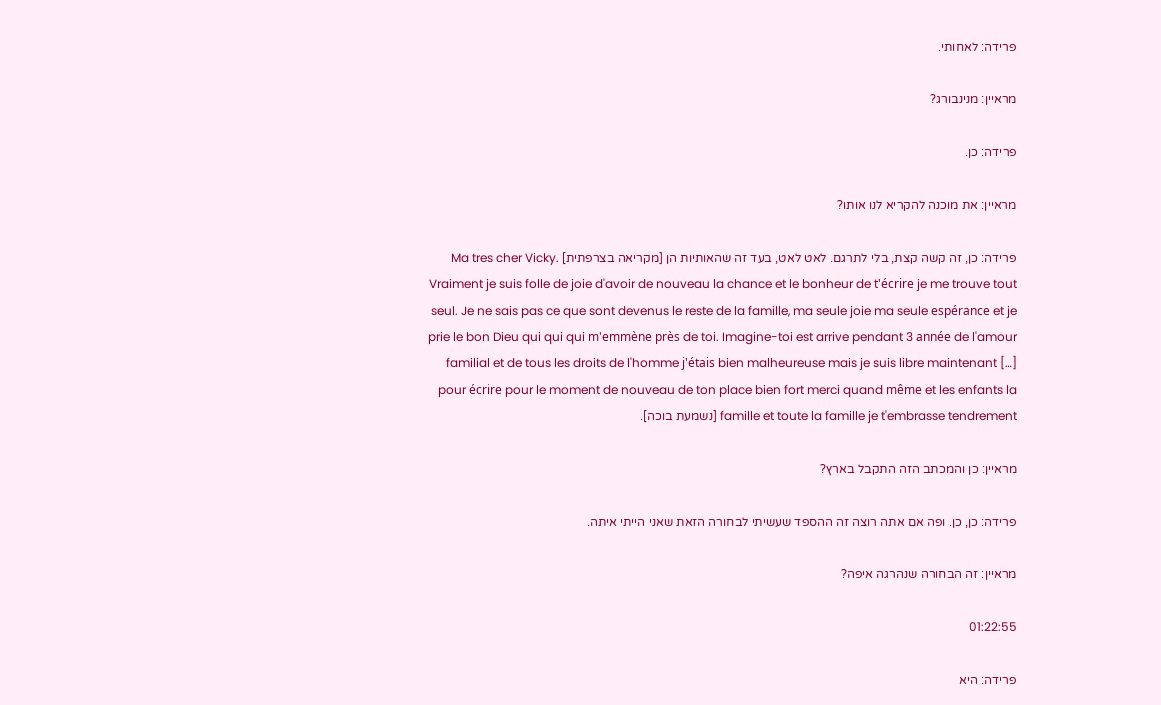פרידה: לאחותי.

מראיין: מנינבורג?

פרידה: כן.

מראיין: את מוכנה להקריא לנו אותו?

פרידה: כן, זה קשה קצת, בלי לתרגם. לאט לאט, בעד זה שהאותיות הן [מקריאה בצרפתית] Ma tres cher Vicky. Vraiment je suis folle de joie d'avoir de nouveau la chance et le bonheur de t'écrire je me trouve tout seul. Je ne sais pas ce que sont devenus le reste de la famille, ma seule joie ma seule espérance et je prie le bon Dieu qui qui qui m'emmène près de toi. Imagine-toi est arrive pendant 3 année de l'amour familial et de tous les droits de l'homme j'étais bien malheureuse mais je suis libre maintenant […] pour écrire pour le moment de nouveau de ton place bien fort merci quand même et les enfants la famille et toute la famille je t'embrasse tendrement [נשמעת בוכה].

מראיין: כן והמכתב הזה התקבל בארץ?

פרידה: כן, כן. ופה אם אתה רוצה זה ההספד שעשיתי לבחורה הזאת שאני הייתי איתה.

מראיין: זה הבחורה שנהרגה איפה?

01:22:55

פרידה: היא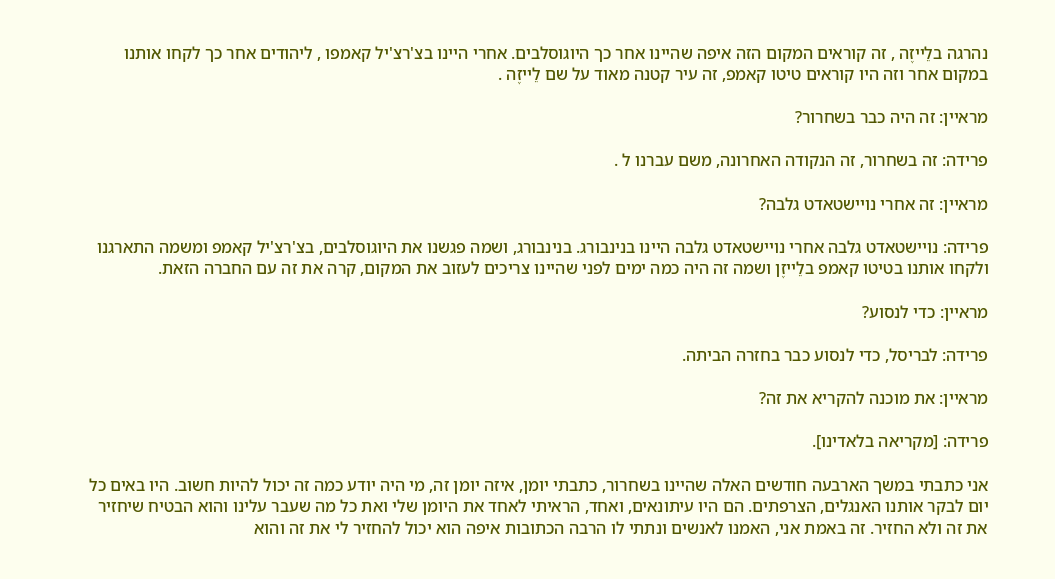נהרגה בלֵייזֶה , זה קוראים המקום הזה איפה שהיינו אחר כך היוגוסלבים. אחרי היינו בצ'רצ'יל קאמפו , ליהודים אחר כך לקחו אותנו במקום אחר וזה היו קוראים טיטו קאמפ, זה עיר קטנה מאוד על שם לֵייזֶה .

מראיין: זה היה כבר בשחרור?

פרידה: זה בשחרור, זה הנקודה האחרונה, משם עברנו ל .

מראיין: זה אחרי נויישטאדט גלבה?

פרידה: נויישטאדט גלבה אחרי נויישטאדט גלבה היינו בנינבורג. בנינבורג, ושמה פגשנו את היוגוסלבים, בצ'רצ'יל קאמפ ומשמה התארגנו ולקחו אותנו בטיטו קאמפ בלֵייזֶן ושמה זה היה כמה ימים לפני שהיינו צריכים לעזוב את המקום, קרה את זה עם החברה הזאת.

מראיין: כדי לנסוע?

פרידה: לבריסל, כדי לנסוע כבר בחזרה הביתה.

מראיין: את מוכנה להקריא את זה?

פרידה: [מקריאה בלאדינו].

אני כתבתי במשך הארבעה חודשים האלה שהיינו בשחרור, כתבתי יומן, איזה יומן זה, מי היה יודע כמה זה יכול להיות חשוב. היו באים כל יום לבקר אותנו האנגלים, הצרפתים. הם היו עיתונאים, ואחד, הראיתי לאחד את היומן שלי ואת כל מה שעבר עלינו והוא הבטיח שיחזיר את זה ולא החזיר. זה באמת אני, האמנו לאנשים ונתתי לו הרבה הכתובות איפה הוא יכול להחזיר לי את זה והוא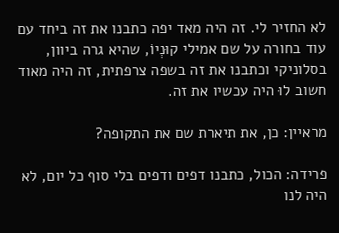לא החזיר לי. זה היה מאד יפה כתבנו את זה ביחד עם עוד בחורה על שם אמילי קוּנְיוֹ, שהיא גרה ביוון, בסלוניקי וכתבנו את זה בשפה צרפתית, זה היה מאוד חשוב לוּ היה עכשיו את זה.

מראיין: כן, את תיארת שם את התקופה?

פרידה: הכול, כתבנו דפים ודפים בלי סוף כל יום, לא היה לנו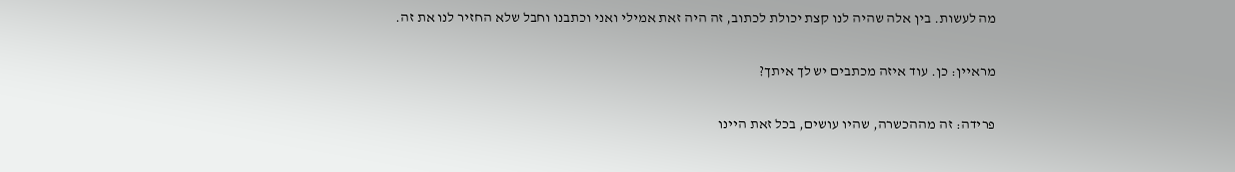מה לעשות. בין אלה שהיה לנו קצת יכולת לכתוב, זה היה זאת אמילי ואני וכתבנו וחבל שלא החזיר לנו את זה.

מראיין: כן. עוד איזה מכתבים יש לך איתך?

פרידה: זה מההכשרה, שהיו עושים, בכל זאת היינו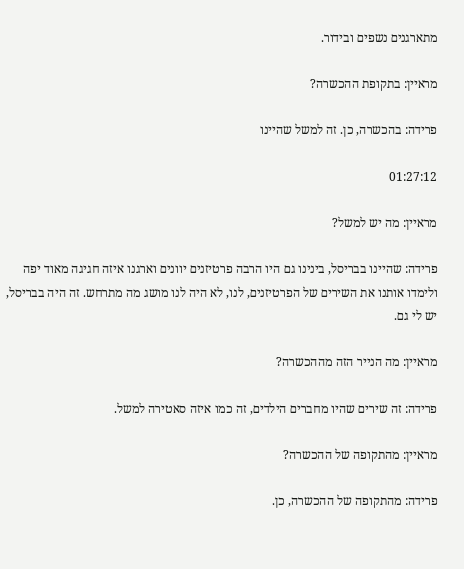מתארגנים נשפים ובידור.

מראיין: בתקופת ההכשרה?

פרידה: בהכשרה, כן. זה למשל שהיינו

01:27:12

מראיין: מה יש למשל?

פרידה: שהיינו בבריסל, בינינו גם היו הרבה פרטיזנים יוונים וארגנו איזה חגיגה מאוד יפה ולימדו אותנו את השירים של הפרטיזנים, לנו, לא היה לנו מושג מה מתרחש. זה היה בבריסל, יש לי גם.

מראיין: מה הנייר הזה מההכשרה?

פרידה: זה שירים שהיו מחברים הילדים, זה כמו איזה סאטירה למשל.

מראיין: מהתקופה של ההכשרה?

פרידה: מהתקופה של ההכשרה, כן.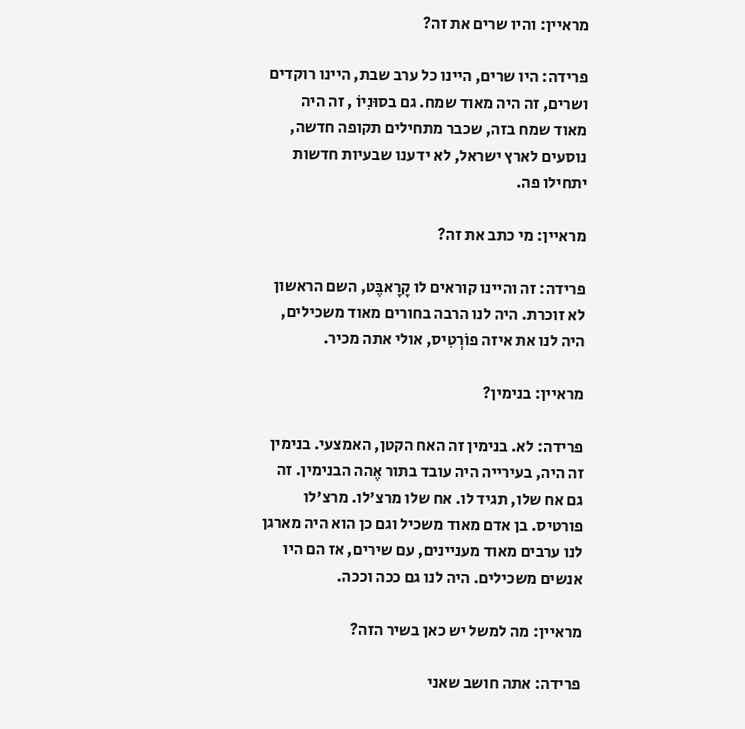מראיין: והיו שרים את זה?

פרידה: היו שרים, היינו כל ערב שבת, היינו רוקדים ושרים, זה היה מאוד שמח. גם בסוּנִיוֹ , זה היה מאוד שמח בזה, שכבר מתחילים תקופה חדשה, נוסעים לארץ ישראל, לא ידענו שבעיות חדשות יתחילו פה.

מראיין: מי כתב את זה?

פרידה: זה והיינו קוראים לו קָרָאבֶּט, השם הראשון לא זוכרת. היה לנו הרבה בחורים מאוד משכילים, היה לנו את איזה פוֹרְטִיס, אולי אתה מכיר.

מראיין: בנימין?

פרידה: לא. בנימין זה האח הקטן, האמצעי. בנימין זה היה, בעירייה היה עובד בתור אֶהה הבנימין. זה גם אח שלו, תגיד לו. אח שלו מרצ'לו. מרצ'לו פורטיס. בן אדם מאוד משכיל וגם כן הוא היה מארגן לנו ערבים מאוד מעניינים, עם שירים, אז הם היו אנשים משכילים. היה לנו גם ככה וככה.

מראיין: מה למשל יש כאן בשיר הזה?

פרידה: אתה חושב שאני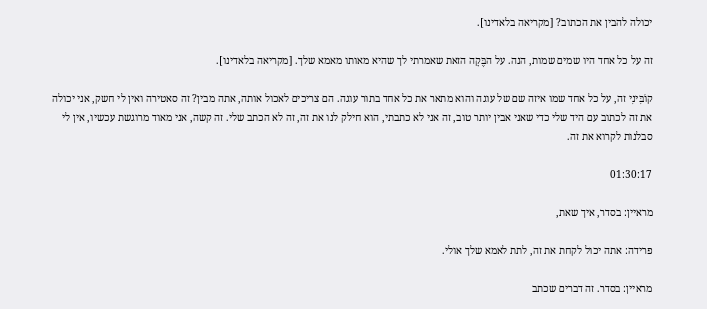יכולה להבין את הכתוב? [מקריאה בלאדינו].

זה על כל אחד היו שמים שמות, הנה. על הבֶּקָה הזאת שאמרתי לך שהיא מאותו מאמא שלך. [מקריאה בלאדינו].

קוֹבִּינִי זה, על כל אחד שמו איזה שם של עוגה והוא מתאר את כל אחד בתור עוגה. הם צריכים לאכול אותה, אתה מבין? זה סאטירה ואין לי חשק, אני יכולה את זה לכתוב עם היד שלי כדי שאני אבין יותר טוב, זה אני לא כתבתי, הוא חילק לנו את זה, זה לא הכתב שלי. זה קשה, אני מאוד מרוגשת עכשיו, אין לי סבלנות לקרוא את זה.

01:30:17

מראיין: בסדר, איך שאת,

פרידה: אתה יכול לקחת את זה, לתת לאמא שלך אולי.

מראיין: בסדר. זה דברים שכתב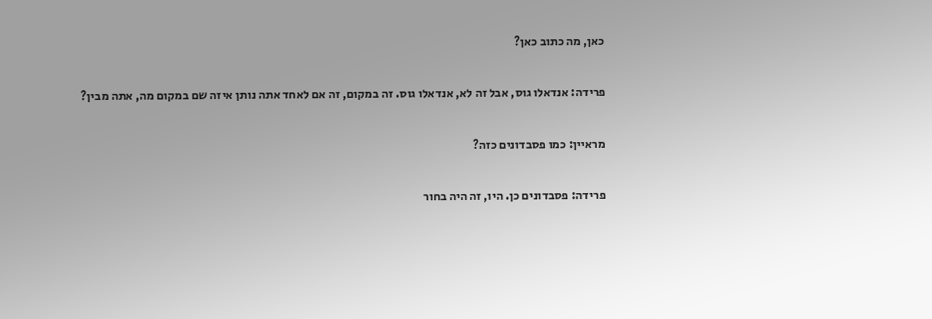כאן, מה כתוב כאן?

פרידה: אנדאלו גוס, אבל זה לא, אנדאלו גוס. זה במקום, זה אם לאחד אתה נותן איזה שם במקום מה, אתה מבין?

מראיין: כמו פסבדונים כזה?

פרידה: פסבדונים כן. היו, זה היה בחור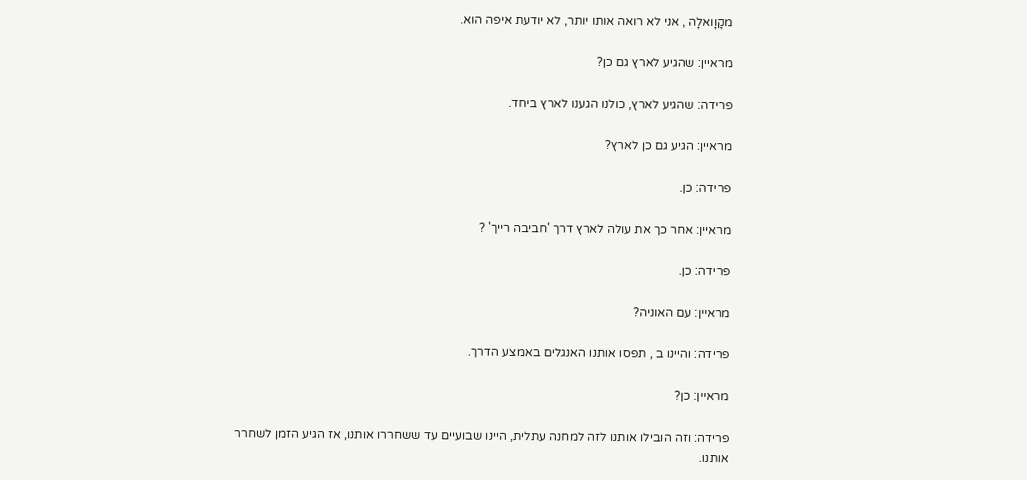מקָוָואלָה , אני לא רואה אותו יותר, לא יודעת איפה הוא.

מראיין: שהגיע לארץ גם כן?

פרידה: שהגיע לארץ, כולנו הגענו לארץ ביחד.

מראיין: הגיע גם כן לארץ?

פרידה: כן.

מראיין: אחר כך את עולה לארץ דרך 'חביבה רייך' ?

פרידה: כן.

מראיין: עם האוניה?

פרידה: והיינו ב , תפסו אותנו האנגלים באמצע הדרך.

מראיין: כן?

פרידה: וזה הובילו אותנו לזה למחנה עתלית, היינו שבועיים עד ששחררו אותנו, אז הגיע הזמן לשחרר אותנו.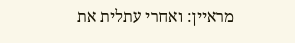מראיין: ואחרי עתלית את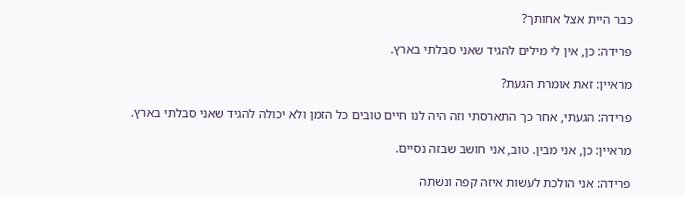כבר היית אצל אחותך?

פרידה: כן, אין לי מילים להגיד שאני סבלתי בארץ.

מראיין: זאת אומרת הגעת?

פרידה: הגעתי, אחר כך התארסתי וזה היה לנו חיים טובים כל הזמן ולא יכולה להגיד שאני סבלתי בארץ.

מראיין: כן, אני מבין. טוב, אני חושב שבזה נסיים.

פרידה: אני הולכת לעשות איזה קפה ונשתה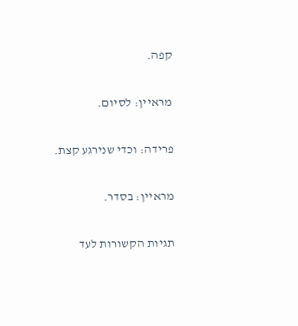קפה.

מראיין: לסיום.

פרידה: וכדי שנירגע קצת.

מראיין: בסדר.

תגיות הקשורות לעד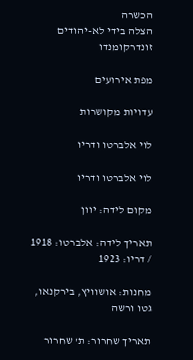הכשרה
הצלה בידי לא-יהודים
זונדרקומנדו

מפת אירועים

עדויות מקושרות

לוי אלברטו ודריו

לוי אלברטו ודריו

מקום לידה: יוון

תאריך לידה: אלברטו: 1918 / דריו: 1923

מחנות: אושוויץ, בירקנאו, גטו ורשה

תאריך שחרור: ת' שחרור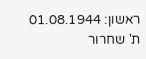ראשון: 01.08.1944 ת' שחרור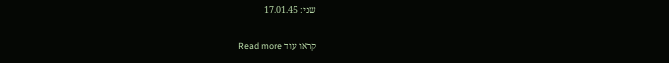שני: 17.01.45

קראו עוד Read more